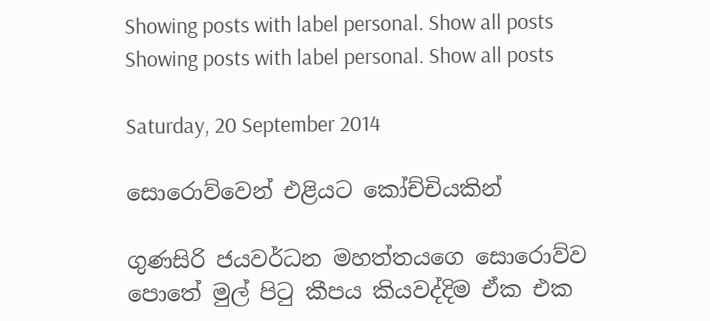Showing posts with label personal. Show all posts
Showing posts with label personal. Show all posts

Saturday, 20 September 2014

සොරොව්වෙන් එළියට කෝච්චියකින්

ගුණසිරි ජයවර්ධන මහත්තයගෙ සොරොව්ව පොතේ මුල් පිටු කීපය කියවද්දිම ඒක එක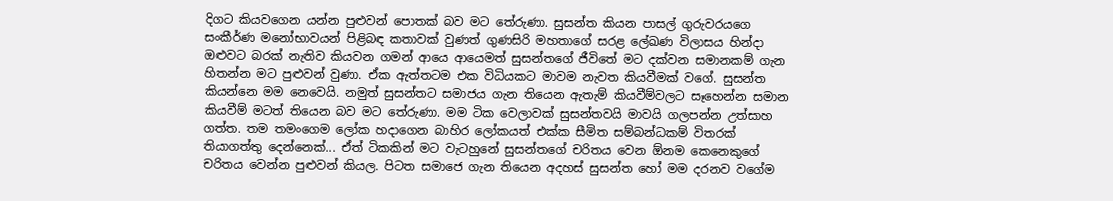දිගට කියවගෙන යන්න පුළුවන් පොතක් බව මට තේරුණා. සුසන්ත කියන පාසල් ගුරුවරයගෙ සංකීර්ණ මනෝභාවයන් පිළිබඳ කතාවක් වුණත් ගුණසිරි මහතාගේ සරළ ලේඛණ විලාසය හින්දා ඔළුවට බරක් නැතිව කියවන ගමන් ආයෙ ආයෙමත් සුසන්තගේ ජීවිතේ මට දක්වන සමානකම් ගැන හිතන්න මට පුළුවන් වුණා. ඒක ඇත්තටම එක විධියකට මාවම නැවත කියවීමක් වගේ. සුසන්ත කියන්නෙ මම නෙවෙයි. නමුත් සුසන්තට සමාජය ගැන තියෙන ඇතැම් කියවීම්වලට සෑහෙන්න සමාන කියවීම් මටත් තියෙන බව මට තේරුණා. මම ටික වෙලාවක් සුසන්තවයි මාවයි ගලපන්න උත්සාහ ගත්ත. තම තමංගෙම ලෝක හදාගෙන බාහිර ලෝකයත් එක්ක සීමිත සම්බන්ධකම් විතරක් තියාගත්තු දෙන්නෙක්... ඒත් ටිකකින් මට වැටහුනේ සුසන්තගේ චරිතය වෙන ඕනම කෙනෙකුගේ චරිතය වෙන්න පුළුවන් කියල. පිටත සමාජෙ ගැන තියෙන අදහස් සුසන්ත හෝ මම දරනව වගේම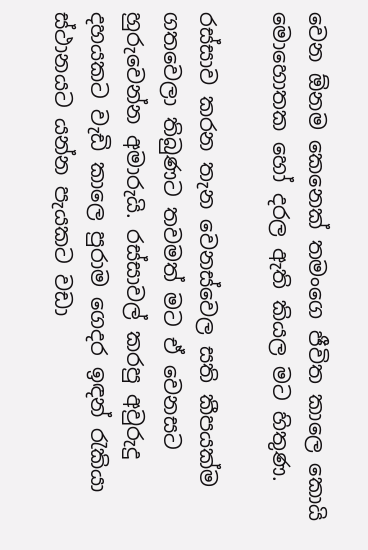වෙන ඕනම කෙනෙක් තමංගෙ ජීවිත කාලෙ කොයි මොහොතක හෝ දරල ඇති කියල මට හිතුණ.

රස්සාව කරන තැන වෙනස්වෙල සති කීපයක්ම ගතවෙලා තිබුණට තවමත් මට ඒ වෙනසට හුරුවෙන්න අමාරුයි. රස්සාවල් කරපු අවුරුදු දහයකට වැඩි කාලෙ පුරාම ගෙදර ඉඳන් රැකියා ස්ථානයට යන්න පැයකට වඩා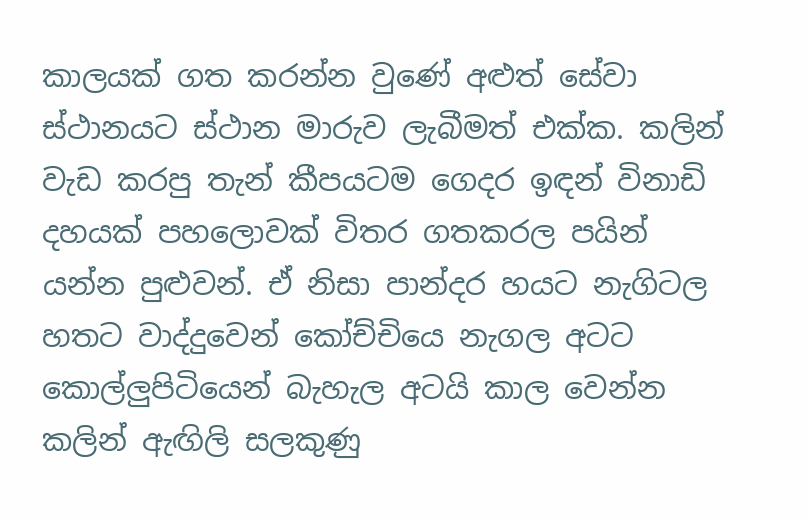කාලයක් ගත කරන්න වුණේ අළුත් සේවා ස්ථානයට ස්ථාන මාරුව ලැබීමත් එක්ක. කලින් වැඩ කරපු තැන් කීපයටම ගෙදර ඉඳන් විනාඩි දහයක් පහලොවක් විතර ගතකරල පයින් යන්න පුළුවන්. ඒ නිසා පාන්දර හයට නැගිටල හතට වාද්දුවෙන් කෝච්චියෙ නැගල අටට කොල්ලුපිටියෙන් බැහැල අටයි කාල වෙන්න කලින් ඇඟිලි සලකුණු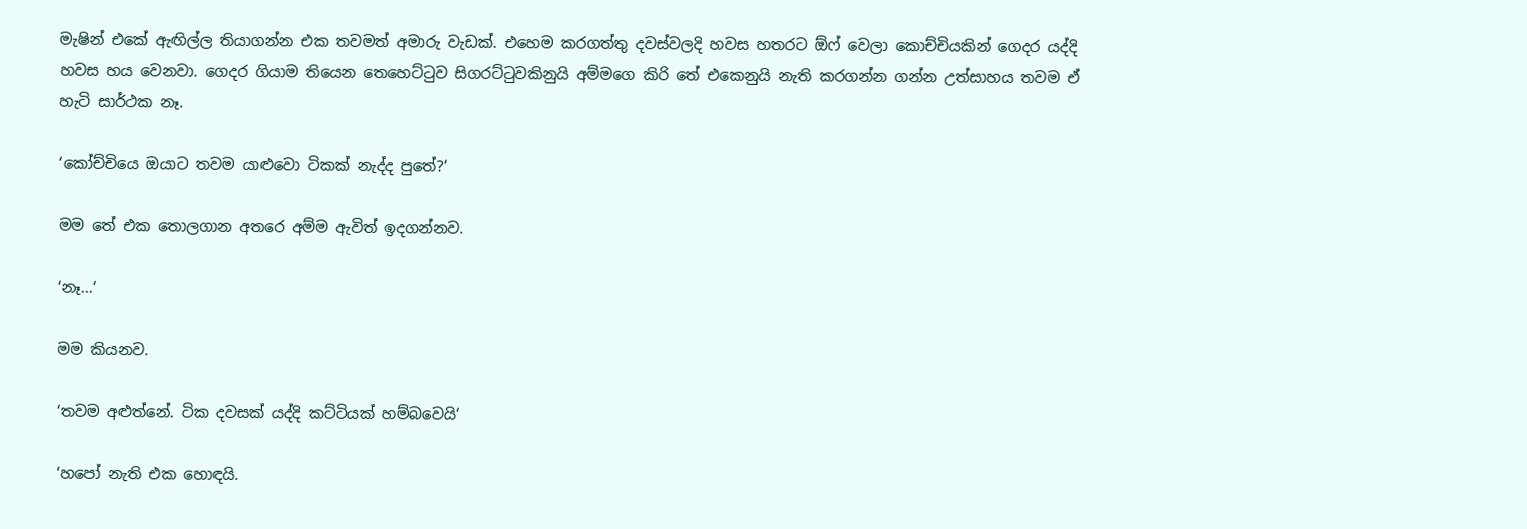මැෂින් එකේ ඇඟිල්ල තියාගන්න එක තවමත් අමාරු වැඩක්. එහෙම කරගත්තු දවස්වලදි හවස හතරට ඕෆ් වෙලා කොච්චියකින් ගෙදර යද්දි හවස හය වෙනවා. ගෙදර ගියාම තියෙන තෙහෙට්ටුව සිගරට්ටුවකිනුයි අම්මගෙ කිරි තේ එකෙනුයි නැති කරගන්න ගන්න උත්සාහය තවම ඒ හැටි සාර්ථක නෑ.

‘කෝච්චියෙ ඔයාට තවම යාළුවො ටිකක් නැද්ද පුතේ?‘

මම තේ එක තොලගාන අතරෙ අම්ම ඇවිත් ඉදගන්නව.

‘නෑ...‘

මම කියනව.

‘තවම අළුත්නේ. ටික දවසක් යද්දි කට්ටියක් හම්බවෙයි‘

‘හපෝ නැති එක හොඳයි.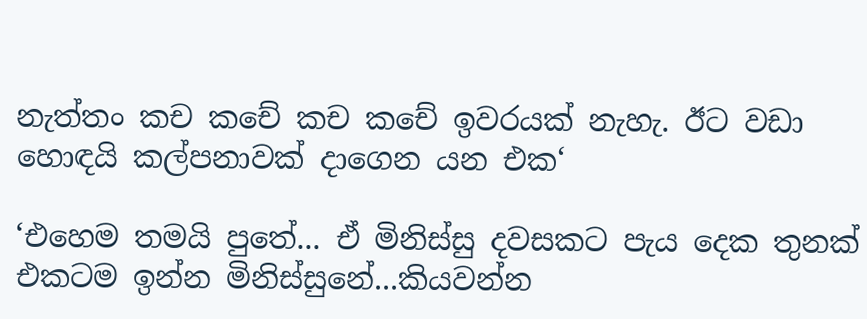නැත්තං කච කචේ කච කචේ ඉවරයක් නැහැ. ඊට වඩා හොඳයි කල්පනාවක් දාගෙන යන එක‘

‘එහෙම තමයි පුතේ... ඒ මිනිස්සු දවසකට පැය දෙක තුනක් එකටම ඉන්න මිනිස්සුනේ...කියවන්න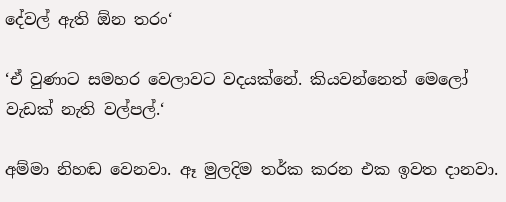දේවල් ඇති ඕන තරං‘

‘ඒ වුණාට සමහර වෙලාවට වදයක්නේ. කියවන්නෙත් මෙලෝ වැඩක් නැති වල්පල්.‘

අම්මා නිහඬ වෙනවා. ඈ මුලදිම තර්ක කරන එක ඉවත දානවා.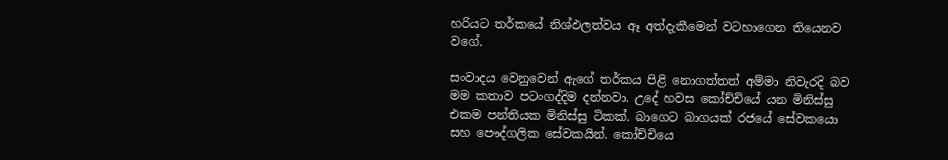හරියට තර්කයේ නිශ්ඵලත්වය ඈ අත්දැකීමෙන් වටහාගෙන තියෙනව වගේ.

සංවාදය වෙනුවෙන් ඇගේ තර්කය පිළි නොගත්තත් අම්මා නිවැරදි බව මම කතාව පටංගද්දිම දන්නවා. උදේ හවස කෝච්චියේ යන මිනිස්සු එකම පන්තියක මිනිස්සු ටිකක්. බාගෙට බාගයක් රජයේ සේවකයො සහ පෞද්ගලික සේවකයින්. කෝච්චියෙ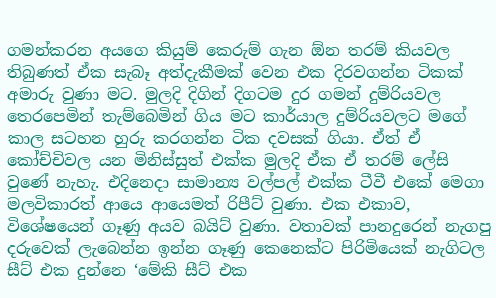ගමන්කරන අයගෙ කියුම් කෙරුම් ගැන ඕන තරම් කියවල තිබුණත් ඒක සැබෑ අත්දැකීමක් වෙන එක දිරවගන්න ටිකක් අමාරු වුණා මට. මුලදි දිගින් දිගටම දුර ගමන් දුම්රියවල තෙරපෙමින් තැම්බෙමින් ගිය මට කාර්යාල දුම්රියවලට මගේ කාල සටහන හුරු කරගන්න ටික දවසක් ගියා. ඒත් ඒ කෝච්චිවල යන මිනිස්සුත් එක්ක මුලදි ඒක ඒ තරම් ලේසි වුණේ නැහැ. එදිනෙදා සාමාන්‍ය වල්පල් එක්ක ටීවී එකේ මෙගා මලවිකාරත් ආයෙ ආයෙමත් රිපීට් වුණා. එක එකාව, විශේෂයෙන් ගෑණු අයව බයිට් වුණා. වතාවක් පානදුරෙන් නැගපු දරුවෙක් ලැබෙන්න ඉන්න ගෑණු කෙනෙක්ට පිරිමියෙක් නැගිටල සීට් එක දුන්නෙ ‘මේකි සීට් එක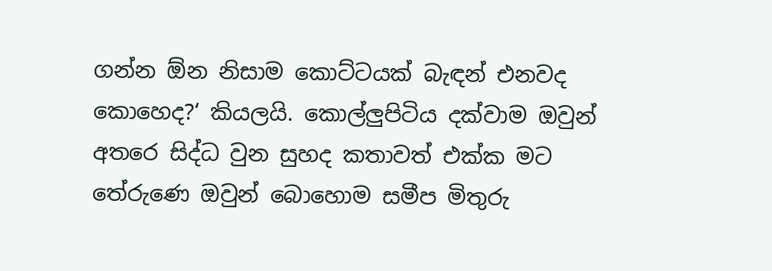ගන්න ඕන නිසාම කොට්ටයක් බැඳන් එනවද කොහෙද?‘ කියලයි. කොල්ලුපිටිය දක්වාම ඔවුන් අතරෙ සිද්ධ වුන සුහද කතාවත් එක්ක මට තේරුණෙ ඔවුන් බොහොම සමීප මිතුරු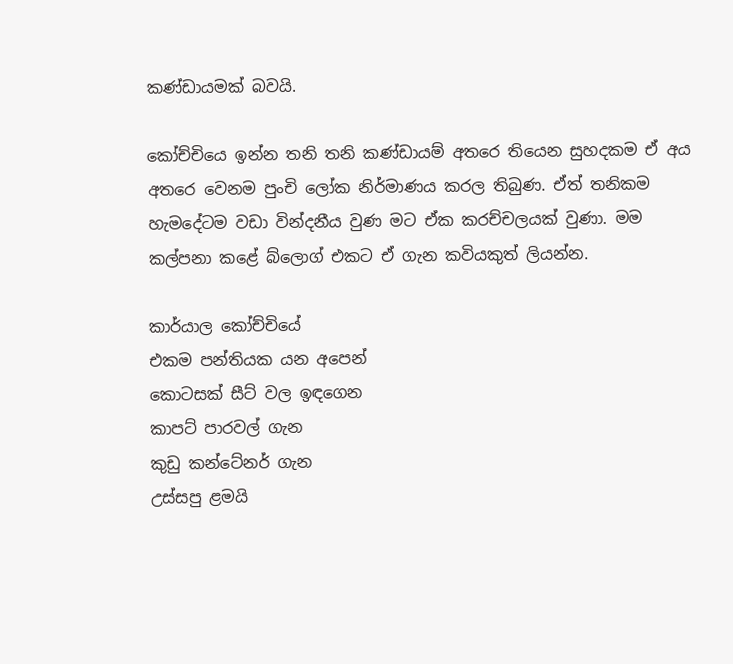කණ්ඩායමක් බවයි.

කෝච්චියෙ ඉන්න තනි තනි කණ්ඩායම් අතරෙ තියෙන සුහදකම ඒ අය අතරෙ වෙනම පුංචි ලෝක නිර්මාණය කරල තිබුණ. ඒත් තනිකම හැමදේටම වඩා වින්දනීය වුණ මට ඒක කරච්චලයක් වුණා. මම කල්පනා කළේ බ්ලොග් එකට ඒ ගැන කවියකුත් ලියන්න.

කාර්යාල කෝච්චියේ
එකම පන්තියක යන අපෙන්
කොටසක් සීට් වල ඉඳගෙන
කාපට් පාරවල් ගැන
කුඩු කන්ටේනර් ගැන
උස්සපු ළමයි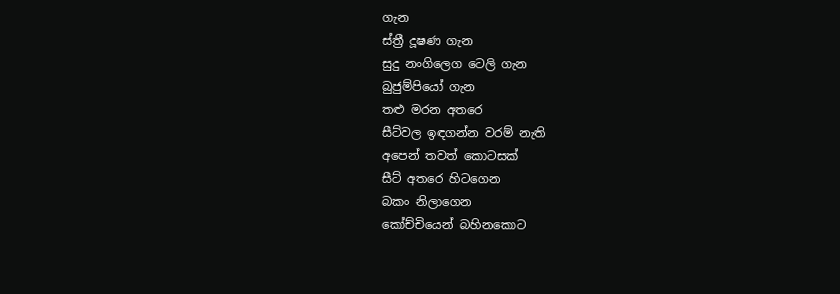ගැන
ස්ත්‍රී දූෂණ ගැන
සුදු නංගිලෙග ටෙලි ගැන
බුජුම්පියෝ ගැන
තළු මරන අතරෙ
සීට්වල ඉඳගන්න වරම් නැති
අපෙන් තවත් කොටසක්
සීට් අතරෙ හිටගෙන
බකං නිලාගෙන
කෝච්චියෙන් බහිනකොට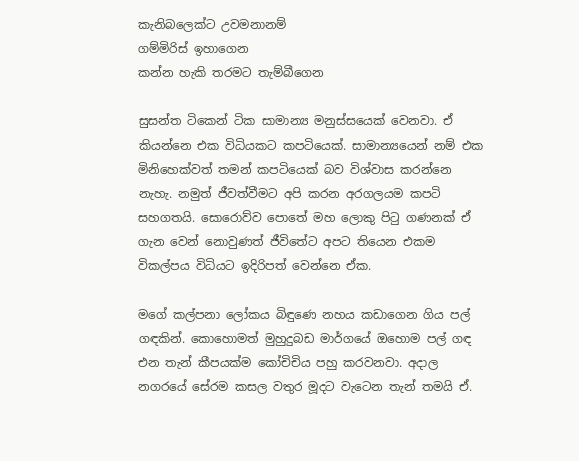කැනිබලෙක්ට උවමනානම්
ගම්මිරිස් ඉහාගෙන
කන්න හැකි තරමට තැම්බීගෙන

සුසන්ත ටිකෙන් ටික සාමාන්‍ය මනුස්සයෙක් වෙනවා. ඒ කියන්නෙ එක විධියකට කපටියෙක්. සාමාන්‍යයෙන් නම් එක මිනිහෙක්වත් තමන් කපටියෙක් බව විශ්වාස කරන්නෙ නැහැ. නමුත් ජීවත්වීමට අපි කරන අරගලයම කපටි සහගතයි. සොරොව්ව පොතේ මහ ලොකු පිටු ගණනක් ඒ ගැන වෙන් නොවුණත් ජීවිතේට අපට තියෙන එකම විකල්පය විධියට ඉදිරිපත් වෙන්නෙ ඒක.

මගේ කල්පනා ලෝකය බිඳුණෙ නහය කඩාගෙන ගිය පල් ගඳකින්. කොහොමත් මුහුදුබඩ මාර්ගයේ ඔහොම පල් ගඳ එන තැන් කීපයක්ම කෝචිචිය පහු කරවනවා. අදාල නගරයේ සේරම කසල වතුර මූදට වැටෙන තැන් තමයි ඒ.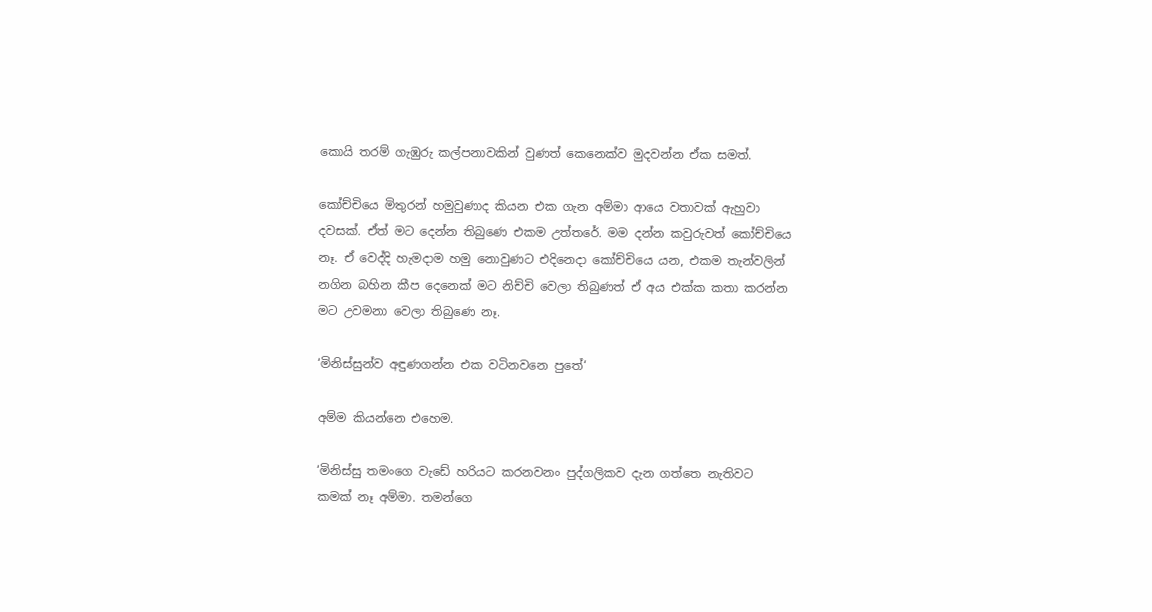කොයි තරම් ගැඹුරු කල්පනාවකින් වුණත් කෙනෙක්ව මුදවන්න ඒක සමත්.

කෝච්චියෙ මිතුරන් හමුවුණාද කියන එක ගැන අම්මා ආයෙ වතාවක් ඇහුවා දවසක්. ඒත් මට දෙන්න තිබුණෙ එකම උත්තරේ. මම දන්න කවුරුවත් කෝච්චියෙ නෑ. ඒ වෙද්දි හැමදාම හමු නොවුණට එදිනෙදා කෝච්චියෙ යන, එකම තැන්වලින් නගින බහින කීප දෙනෙක් මට නිච්චි වෙලා තිබුණත් ඒ අය එක්ක කතා කරන්න මට උවමනා වෙලා තිබුණෙ නෑ.

‘මිනිස්සුන්ව අඳුණගන්න එක වටිනවනෙ පුතේ‘

අම්ම කියන්නෙ එහෙම.

‘මිනිස්සු තමංගෙ වැඩේ හරියට කරනවනං පුද්ගලිකව දැන ගත්තෙ නැතිවට කමක් නෑ අම්මා. තමන්ගෙ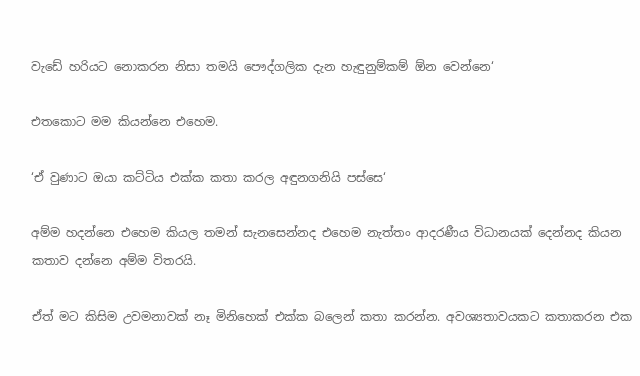වැඩේ හරියට නොකරන නිසා තමයි පෞද්ගලික දැන හැඳුනුම්කම් ඕන වෙන්නෙ‘

එතකොට මම කියන්නෙ එහෙම.

‘ඒ වුණාට ඔයා කට්ටිය එක්ක කතා කරල අඳුනගනියි පස්සෙ‘

අම්ම හදන්නෙ එහෙම කියල තමන් සැනසෙන්නද එහෙම නැත්තං ආදරණීය විධානයක් දෙන්නද කියන කතාව දන්නෙ අම්ම විතරයි.

ඒත් මට කිසිම උවමනාවක් නෑ මිනිහෙක් එක්ක බලෙන් කතා කරන්න. අවශ්‍යතාවයකට කතාකරන එක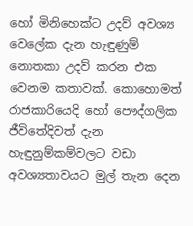හෝ මිනිහෙක්ට උදව් අවශ්‍ය වෙලේක දැන හැඳුණුම් නොතකා උදව් කරන එක වෙනම කතාවක්. කොහොමත් රාජකාරියෙදි හෝ පෞද්ගලික ජීවිතේදිවත් දැන හැඳුනුම්කම්වලට වඩා අවශ්‍යතාවයට මුල් තැන දෙන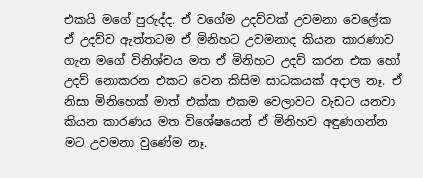එකයි මගේ පුරුද්ද. ඒ වගේම උදව්වක් උවමනා වෙලේක ඒ උදව්ව ඇත්තටම ඒ මිනිහට උවමනාද කියන කාරණාව ගැන මගේ විනිශ්චය මත ඒ මිනිහට උදව් කරන එක හෝ උදව් නොකරන එකට වෙන කිසිම සාධකයක් අදාල නෑ. ඒ නිසා මිනිහෙක් මාත් එක්ක එකම වෙලාවට වැඩට යනවා කියන කාරණය මත විශේෂයෙන් ඒ මිනිහව අඳුණගන්න මට උවමනා වුණේම නෑ.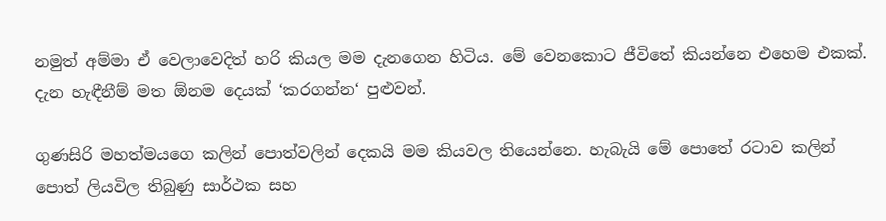නමුත් අම්මා ඒ වෙලාවෙදිත් හරි කියල මම දැනගෙන හිටිය. මේ වෙනකොට ජීවිතේ කියන්නෙ එහෙම එකක්. දැන හැඳීනීම් මත ඕනම දෙයක් ‘කරගන්න‘ පුළුවන්.

ගුණසිරි මහත්මයගෙ කලින් පොත්වලින් දෙකයි මම කියවල තියෙන්නෙ. හැබැයි මේ පොතේ රටාව කලින් පොත් ලියවිල තිබුණු සාර්ථක සහ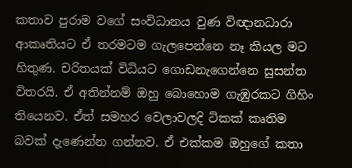කතාව පුරාම වගේ සංවිධානය වුණ විඥානධාරා ආකෘතියට ඒ තරමටම ගැලපෙන්නෙ නෑ කියල මට හිතුණ. චරිතයක් විධියට ගොඩනැගෙන්නෙ සුසන්ත විතරයි. ඒ අතින්නම් ඔහු බොහොම ගැඹුරකට ගිහිං තියෙනව. ඒත් සමහර වෙලාවලදි ටිකක් කෘතිම බවක් දැණෙන්න ගන්නව. ඒ එක්කම ඔහුගේ කතා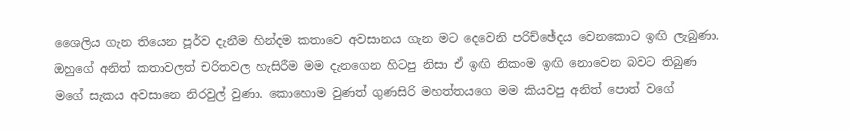ශෛලිය ගැන තියෙන පූර්ව දැනීම හින්දම කතාවෙ අවසානය ගැන මට දෙවෙනි පරිච්ඡේදය වෙනකොට ඉඟි ලැබුණා. ඔහුගේ අනිත් කතාවලත් චරිතවල හැසිරීම මම දැනගෙන හිටපු නිසා ඒ ඉඟි නිකංම ඉඟි නොවෙන බවට තිබුණ මගේ සැකය අවසානෙ නිරවුල් වුණා. කොහොම වුණත් ගුණසිරි මහත්තයගෙ මම කියවපු අනිත් පොත් වගේ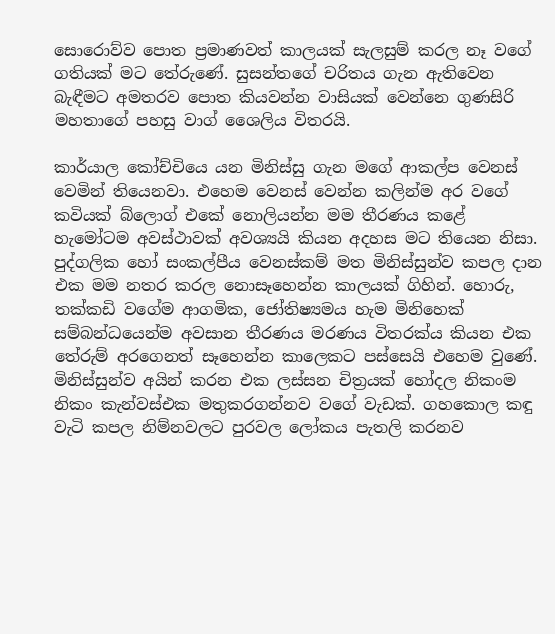සොරොව්ව පොත ප්‍රමාණවත් කාලයක් සැලසුම් කරල නෑ වගේ ගතියක් මට තේරුණේ. සුසන්තගේ චරිතය ගැන ඇතිවෙන බැඳීමට අමතරව පොත කියවන්න වාසියක් වෙන්නෙ ගුණසිරි මහතාගේ පහසු වාග් ශෛලිය විතරයි.

කාර්යාල කෝච්චියෙ යන මිනිස්සු ගැන මගේ ආකල්ප වෙනස් වෙමින් තියෙනවා. එහෙම වෙනස් වෙන්න කලින්ම අර වගේ කවියක් බ්ලොග් එකේ නොලියන්න මම තීරණය කළේ හැමෝටම අවස්ථාවක් අවශ්‍යයි කියන අදහස මට තියෙන නිසා. පුද්ගලික හෝ සංකල්පීය වෙනස්කම් මත මිනිස්සුන්ව කපල දාන එක මම නතර කරල නොසෑහෙන්න කාලයක් ගිහින්. හොරු, තක්කඩි වගේම ආගමික, ජෝතිෂ්‍යමය හැම මිනිහෙක් සම්බන්ධයෙන්ම අවසාන තීරණය මරණය විතරක්ය කියන එක තේරුම් අරගෙනත් සෑහෙන්න කාලෙකට පස්සෙයි එහෙම වුණේ. මිනිස්සුන්ව අයින් කරන එක ලස්සන චිත්‍රයක් හෝදල නිකංම නිකං කැන්වස්එක මතුකරගන්නව වගේ වැඩක්. ගහකොල කඳු වැටි කපල නිම්නවලට පුරවල ලෝකය පැතලි කරනව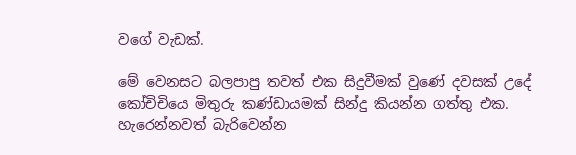වගේ වැඩක්.

මේ වෙනසට බලපාපු තවත් එක සිදුවීමක් වුණේ දවසක් උදේ කෝචිචියෙ මිතුරු කණ්ඩායමක් සින්දු කියන්න ගත්තු එක. හැරෙන්නවත් බැරිවෙන්න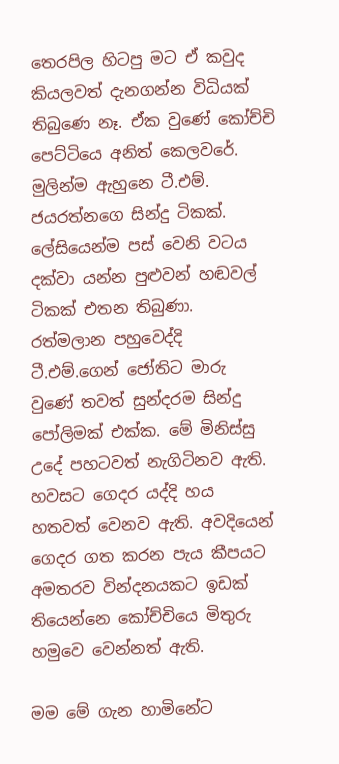තෙරපිල හිටපු මට ඒ කවුද කියලවත් දැනගන්න විධියක් තිබුණෙ නෑ. ඒක වුණේ කෝච්චි පෙට්ටියෙ අනිත් කෙලවරේ. මුලින්ම ඇහුනෙ ටී.එම්. ජයරත්නගෙ සින්දු ටිකක්. ලේසියෙන්ම පස් වෙනි වටය දක්වා යන්න පුළුවන් හඬවල් ටිකක් එතන තිබුණා. රත්මලාන පහුවෙද්දි ටී.එම්.ගෙන් ජෝතිට මාරු වුණේ තවත් සුන්දරම සින්දු පෝලිමක් එක්ක. මේ මිනිස්සු උදේ පහටවත් නැගිටිනව ඇති. හවසට ගෙදර යද්දි හය හතවත් වෙනව ඇති. අවදියෙන් ගෙදර ගත කරන පැය කීපයට අමතරව වින්දනයකට ඉඩක් තියෙන්නෙ කෝච්චියෙ මිතුරු හමුවෙ වෙන්නත් ඇති.

මම මේ ගැන හාමිනේට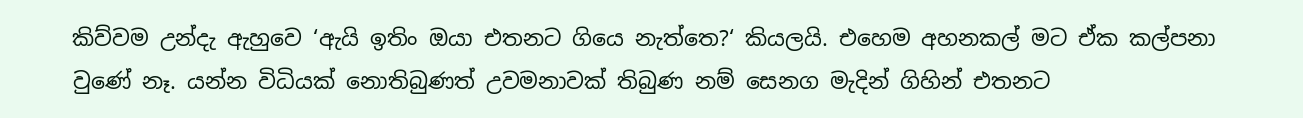කිව්වම උන්දැ ඇහුවෙ ‘ඇයි ඉතිං ඔයා එතනට ගියෙ නැත්තෙ?‘ කියලයි. එහෙම අහනකල් මට ඒක කල්පනා වුණේ නෑ. යන්න විධියක් නොතිබුණත් උවමනාවක් තිබුණ නම් සෙනග මැදින් ගිහින් එතනට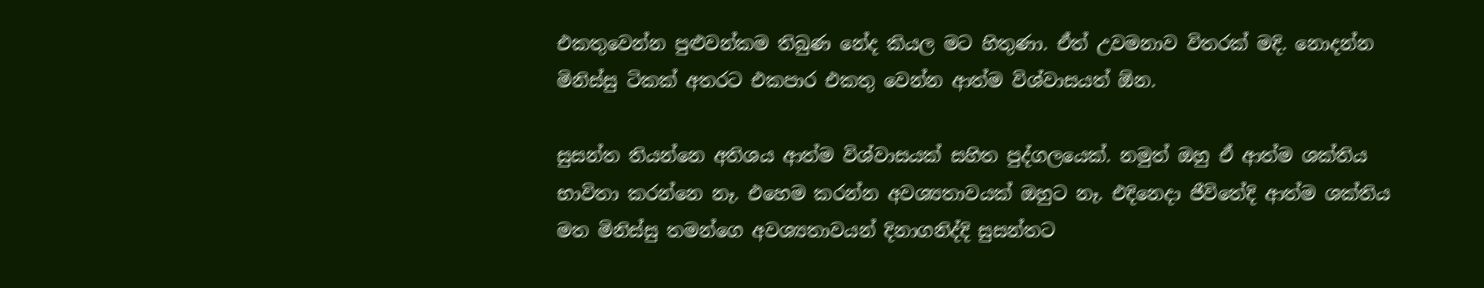එකතුවෙන්න පුළුවන්කම තිබුණ නේද කියල මට හිතුණා. ඒත් උවමනාව විතරක් මදි. නොදන්න මිනිස්සු ටිකක් අතරට එකපාර එකතු වෙන්න ආත්ම විශ්වාසයත් ඕන.

සුසන්ත තියන්නෙ අතිශය ආත්ම විශ්වාසයක් සහිත පුද්ගලයෙක්. නමුත් ඔහු ඒ ආත්ම ශක්තිය භාවිතා කරන්නෙ නෑ. එහෙම කරන්න අවශ්‍යතාවයක් ඔහුට නෑ. එදිනෙදා ජීවිතේදි ආත්ම ශක්තිය මත මිනිස්සු තමන්ගෙ අවශ්‍යතාවයන් දිනාගනිද්දි සුසන්තට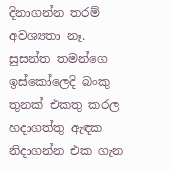දිනාගන්න තරම් අවශ්‍යතා නෑ. සුසන්ත තමන්ගෙ ඉස්කෝලෙදි බංකු තුනක් එකතු කරල හදාගත්තු ඇඳක නිදාගන්න එක ගැන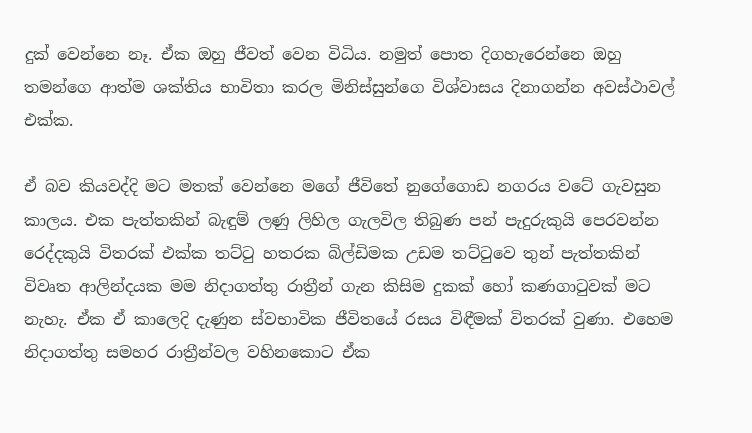දුක් වෙන්නෙ නෑ. ඒක ඔහු ජීවත් වෙන විධිය. නමුත් පොත දිගහැරෙන්නෙ ඔහු තමන්ගෙ ආත්ම ශක්තිය භාවිතා කරල මිනිස්සුන්ගෙ විශ්වාසය දිනාගන්න අවස්ථාවල් එක්ක.

ඒ බව කියවද්දි මට මතක් වෙන්නෙ මගේ ජීවිතේ නුගේගොඩ නගරය වටේ ගැවසුන කාලය. එක පැත්තකින් බැඳුම් ලණු ලිහිල ගැලවිල තිබුණ පන් පැදුරුකුයි පෙරවන්න රෙද්දකුයි විතරක් එක්ක තට්ටු හතරක බිල්ඩිමක උඩම තට්ටුවෙ තුන් පැත්තකින් විවෘත ආලින්දයක මම නිදාගත්තු රාත්‍රීන් ගැන කිසිම දුකක් හෝ කණගාටුවක් මට නැහැ. ඒක ඒ කාලෙදි දැණුන ස්වභාවික ජීවිතයේ රසය විඳීමක් විතරක් වුණා. එහෙම නිදාගත්තු සමහර රාත්‍රීන්වල වහිනකොට ඒක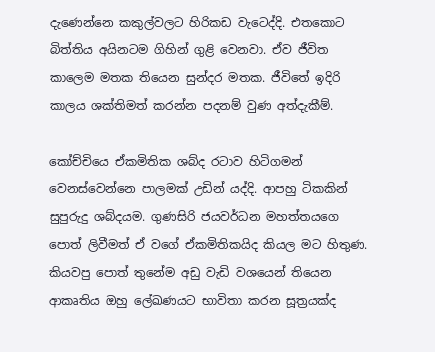දැණෙන්නෙ කකුල්වලට හිරිකඩ වැටෙද්දි. එතකොට බිත්තිය අයිනටම ගිහින් ගුළි වෙනවා. ඒව ජීවිත කාලෙම මතක තියෙන සුන්දර මතක. ජීවිතේ ඉදිරි කාලය ශක්තිමත් කරන්න පදනම් වුණ අත්දැකීම්.

කෝච්චියෙ ඒකමිතික ශබ්ද රටාව හිටිගමන් වෙනස්වෙන්නෙ පාලමක් උඩින් යද්දි. ආපහු ටිකකින් සුපුරුදු ශබ්දයම. ගුණසිරි ජයවර්ධන මහත්තයගෙ පොත් ලිවීමත් ඒ වගේ ඒකමිතිකයිද කියල මට හිතුණ. කියවපු පොත් තුනේම අඩු වැඩි වශයෙන් තියෙන ආකෘතිය ඔහු ලේඛණයට භාවිතා කරන සූත්‍රයක්ද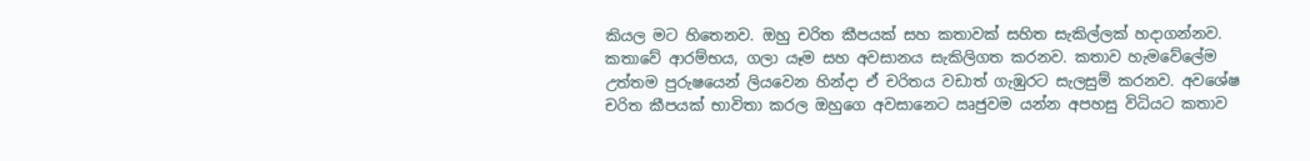කියල මට හිතෙනව. ඔහු චරිත කීපයක් සහ කතාවක් සහිත සැකිල්ලක් හදාගන්නව. කතාවේ ආරම්භය, ගලා යෑම සහ අවසානය සැකිලිගත කරනව. කතාව හැමවේලේම උත්තම පුරුෂයෙන් ලියවෙන හින්දා ඒ චරිතය වඩාත් ගැඹුරට සැලසුම් කරනව. අවශේෂ චරිත කීපයක් භාවිතා කරල ඔහුගෙ අවසානෙට ඍජුවම යන්න අපහසු විධියට කතාව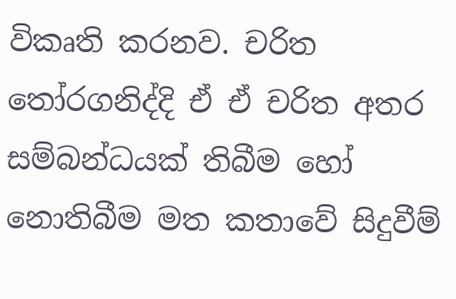විකෘති කරනව. චරිත තෝරගනිද්දි ඒ ඒ චරිත අතර සම්බන්ධයක් තිබීම හෝ නොතිබීම මත කතාවේ සිදුවීම්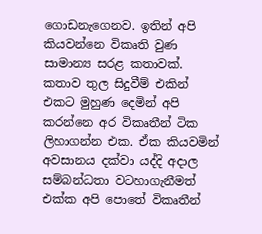ගොඩනැගෙනව. ඉතින් අපි කියවන්නෙ විකෘති වුණ සාමාන්‍ය සරළ කතාවක්. කතාව තුල සිදුවීම් එකින් එකට මුහුණ දෙමින් අපි කරන්නෙ අර විකෘතීන් ටික ලිහාගන්න එක. ඒක කියවමින් අවසානය දක්වා යද්දි අදාල සම්බන්ධතා වටහාගැනීමත් එක්ක අපි පොතේ විකෘතීන්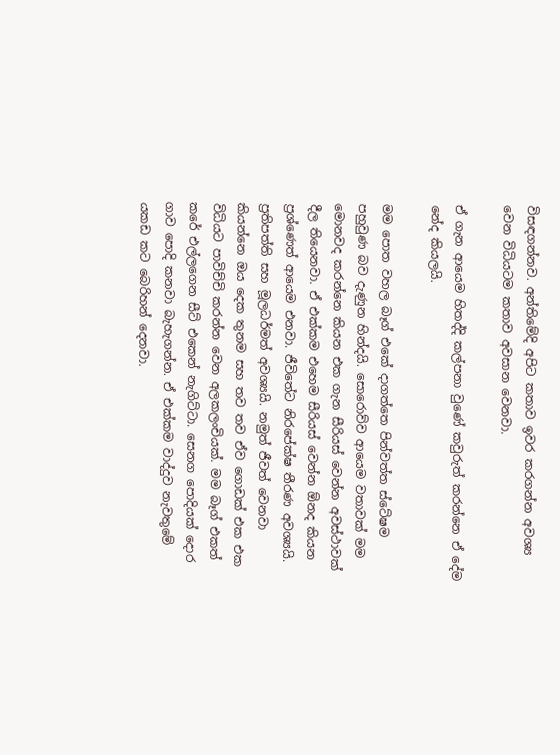විසඳගන්නව. අන්තිමේදි අපිට කතාව ඉවර කරගන්න අවශ්‍ය වෙන විධියටම කතාව අවසාන වෙනවා.

ඒ ගැන ආයෙම හිතද්දි කල්පනා වුණේ කවුරුත් කරන්නෙ ඒ දේම නේද කියලයි.

මම පොත වහල බෑග් එකේ දාගත්තෙ පින්වත්ත ස්ටේෂම පහුවුණ බව දැණුන හින්දයි. සොරොව්ව ආයෙම වතාවක් මම මොනවද කරන්නෙ කියන එක ගැන සීරියස් වෙන්න අවස්ථාවක් දීල තියෙනවා. ඒ එක්කම එහෙම සීරියස් වෙන්න ඕනද කියන ප්‍රශ්ණෙත් ආයෙම එනවා. ජීවිතේට නිරපේක්ෂ තීරණ අවශ්‍යයි. ප්‍රතිපත්ති සහ මූලධර්මත් අවශ්‍යයි. නමුත් ජීවත් වෙනවා කියන්නෙ ඔය දෙක තුනම සහ තව තව ඒව ගොඩක් එක එක විධියට පාවිච්චි කරන්න වෙන අලකලංචියක්. මම බෑග් එකත් කරේ එල්ලගෙන සීට් එකෙන් නැගිට්ටා. සෙනග පොදියක් දොර ගාව පොදි කනවා බැහැගන්න. ඒ එක්කම වාද්දුව නැවතුමේ යකඩ කට බෙරිහන් දෙනවා.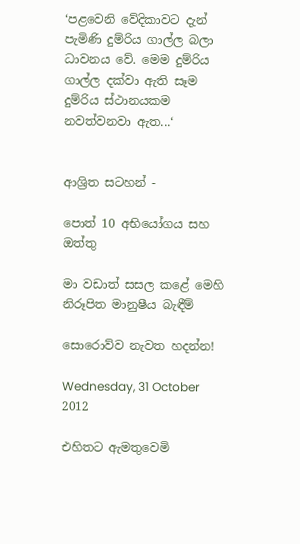‘පළවෙනි වේදිකාවට දැන් පැමිණි දුම්රිය ගාල්ල බලා ධාවනය වේ. මෙම දුම්රිය ගාල්ල දක්වා ඇති සෑම දුම්රිය ස්ථානයකම නවත්වනවා ඇත...‘


ආශ්‍රිත සටහන් -

පොත් 10 අභියෝගය සහ ඔත්තු

මා වඩාත් සසල කළේ මෙහි නිරූපිත මානුෂීය බැඳීම්

සොරොව්ව නැවත හදන්න!

Wednesday, 31 October 2012

එහිතට ඇමතුවෙමි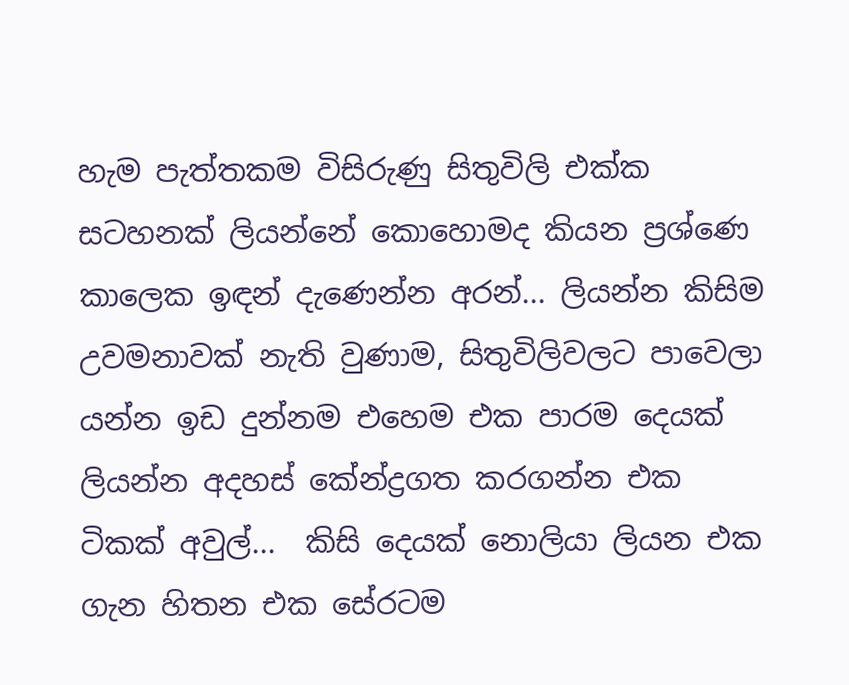හැම පැත්තකම විසිරුණු සිතුවිලි එක්ක සටහනක් ලියන්නේ කොහොමද කියන ප්‍රශ්ණෙ කාලෙක ඉඳන් දැණෙන්න අරන්... ලියන්න කිසිම උවමනාවක් නැති වුණාම, සිතුවිලිවලට පාවෙලා යන්න ඉඩ දුන්නම එහෙම එක පාරම දෙයක් ලියන්න අදහස් කේන්ද්‍රගත කරගන්න එක ටිකක් අවුල්...  කිසි දෙයක් නොලියා ලියන එක ගැන හිතන එක සේරටම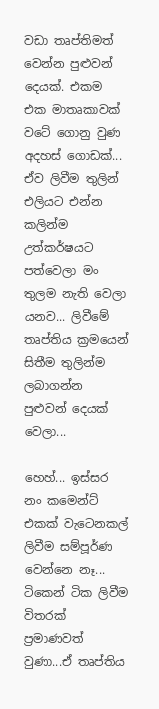වඩා තෘප්තිමත් වෙන්න පුළුවන් දෙයක්. එකම එක මාතෘකාවක් වටේ ගොනු වුණ අදහස් ගොඩක්... ඒව ලිවීම තුලින් එලියට එන්න කලින්ම උත්කර්ෂයට පත්වෙලා මං තුලම නැති වෙලා යනව... ලිවීමේ තෘප්තිය ක්‍රමයෙන් සිතීම තුලින්ම ලබාගන්න පුළුවන් දෙයක් වෙලා...

හෙහ්... ඉස්සර නං කමෙන්ට් එකක් වැටෙනකල් ලිවීම සම්පූර්ණ වෙන්නෙ නෑ... ටිකෙන් ටික ලිවීම විතරක් ප්‍රමාණවත් වුණා...ඒ තෘප්තිය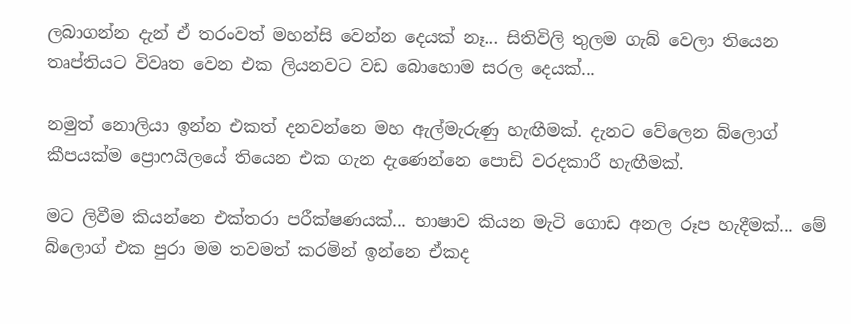ලබාගන්න දැන් ඒ තරංවත් මහන්සි වෙන්න දෙයක් නෑ... සිතිවිලි තුලම ගැබ් වෙලා තියෙන තෘප්තියට විවෘත වෙන එක ලියනවට වඩ බොහොම සරල දෙයක්...

නමුත් නොලියා ඉන්න එකත් දනවන්නෙ මහ ඇල්මැරුණු හැඟීමක්. දැනට වේලෙන බ්ලොග් කීපයක්ම ප්‍රොෆයිලයේ තියෙන එක ගැන දැණෙන්නෙ පොඩි වරදකාරී හැඟීමක්.

මට ලිවීම කියන්නෙ එක්තරා පරීක්ෂණයක්... භාෂාව කියන මැටි ගොඩ අනල රූප හැදීමක්... මේ බ්ලොග් එක පුරා මම තවමත් කරමින් ඉන්නෙ ඒකද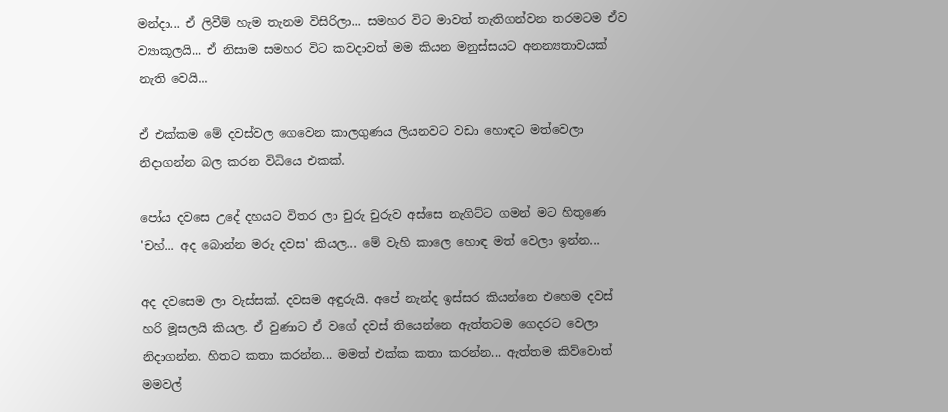මන්දා... ඒ ලිවීම් හැම තැනම විසිරිලා... සමහර විට මාවත් තැතිගන්වන තරමටම ඒව ව්‍යාකූලයි... ඒ නිසාම සමහර විට කවදාවත් මම කියන මනුස්සයට අනන්‍යතාවයක් නැති වෙයි...

ඒ එක්කම මේ දවස්වල ගෙවෙන කාලගුණය ලියනවට වඩා හොඳට මත්වෙලා නිදාගන්න බල කරන විධියෙ එකක්.

පෝය දවසෙ උදේ දහයට විතර ලා චුරු චුරුව අස්සෙ නැගිට්ට ගමන් මට හිතුණෙ 'චහ්... අද බොන්න මරු දවස' කියල... මේ වැහි කාලෙ හොඳ මත් වෙලා ඉන්න...

අද දවසෙම ලා වැස්සක්. දවසම අඳුරුයි. අපේ නැන්ද ඉස්සර කියන්නෙ එහෙම දවස් හරි මූසලයි කියල. ඒ වුණාට ඒ වගේ දවස් තියෙන්නෙ ඇත්තටම ගෙදරට වෙලා නිදාගන්න. හිතට කතා කරන්න... මමත් එක්ක කතා කරන්න... ඇත්තම කිව්වොත් මමවල්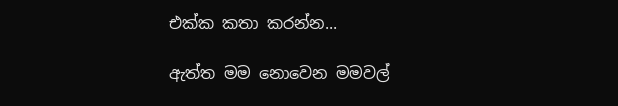එක්ක කතා කරන්න...

ඇත්ත මම නොවෙන මමවල්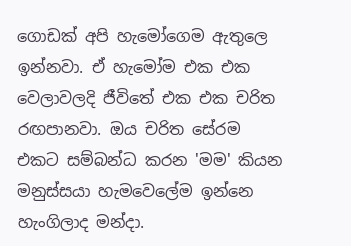ගොඩක් අපි හැමෝගෙම ඇතුලෙ ඉන්නවා. ඒ හැමෝම එක එක වෙලාවලදි ජීවිතේ එක එක චරිත රඟපානවා. ඔය චරිත සේරම එකට සම්බන්ධ කරන 'මම' කියන මනුස්සයා හැමවෙලේම ඉන්නෙ හැංගිලාද මන්දා.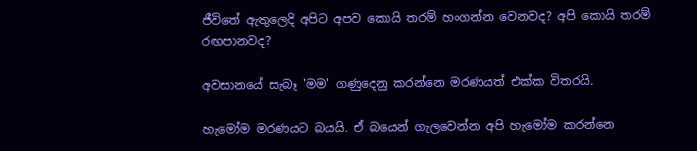ජීවිතේ ඇතුලෙදි අපිට අපව කොයි තරම් හංගන්න වෙනවද? අපි කොයි තරම් රඟපානවද?

අවසානයේ සැබෑ 'මම' ගණුදෙනු කරන්නෙ මරණයත් එක්ක විතරයි.

හැමෝම මරණයට බයයි. ඒ බයෙන් ගැලවෙන්න අපි හැමෝම කරන්නෙ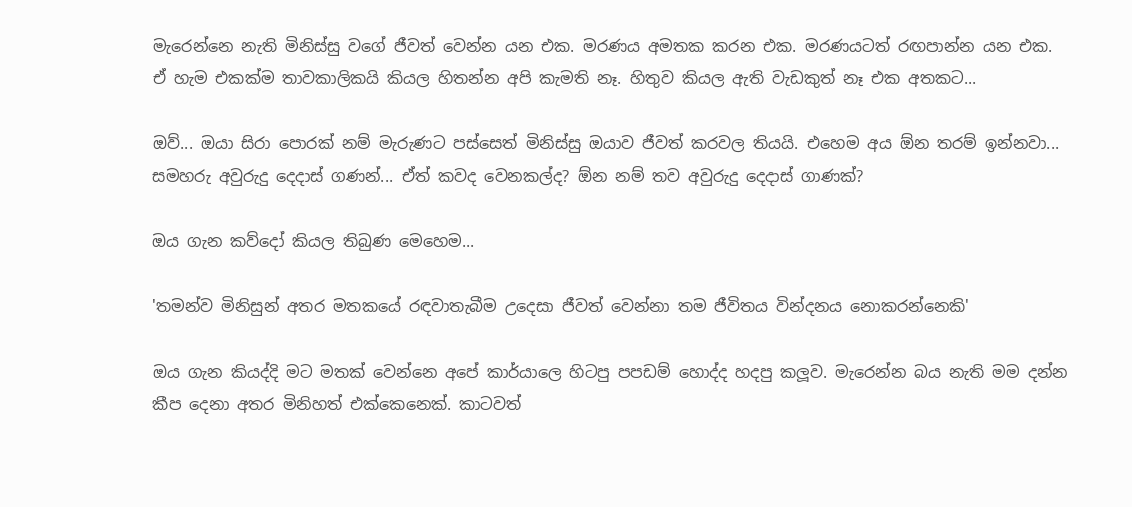මැරෙන්නෙ නැති මිනිස්සු වගේ ජීවත් වෙන්න යන එක. මරණය අමතක කරන එක. මරණයටත් රඟපාන්න යන එක. ඒ හැම එකක්ම තාවකාලිකයි කියල හිතන්න අපි කැමති නෑ. හිතුව කියල ඇති වැඩකුත් නෑ එක අතකට...

ඔව්... ඔයා සිරා පොරක් නම් මැරුණට පස්සෙත් මිනිස්සු ඔයාව ජීවත් කරවල තියයි. එහෙම අය ඕන තරම් ඉන්නවා... සමහරු අවුරුදු දෙදාස් ගණන්... ඒත් කවද වෙනකල්ද? ඕන නම් තව අවුරුදු දෙදාස් ගාණක්?

ඔය ගැන කව්දෝ කියල තිබුණ මෙහෙම...

'තමන්ව මිනිසුන් අතර මතකයේ රඳවාතැබීම උදෙසා ජීවත් වෙන්නා තම ජීවිතය වින්දනය නොකරන්නෙකි'

ඔය ගැන කියද්දි මට මතක් වෙන්නෙ අපේ කාර්යාලෙ හිටපු පපඩම් හොද්ද හදපු කලූව. මැරෙන්න බය නැති මම දන්න කීප දෙනා අතර මිනිහත් එක්කෙනෙක්. කාටවත්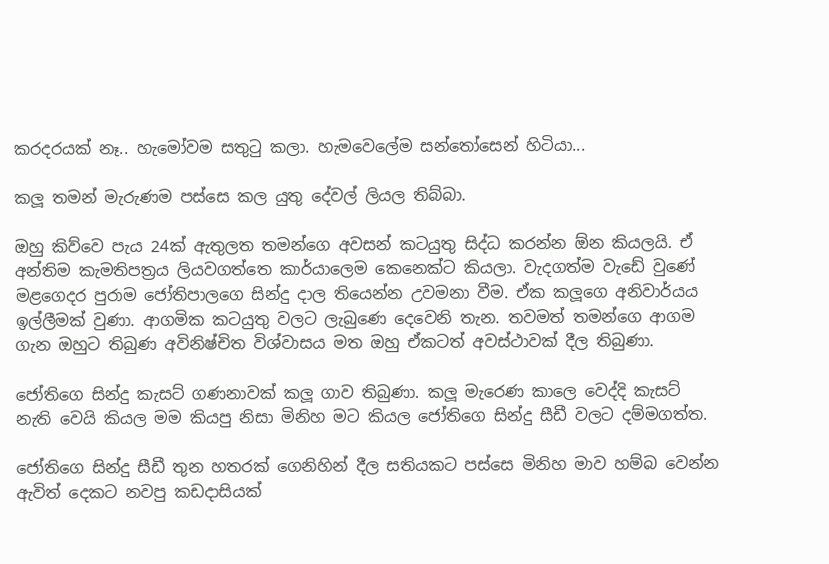කරදරයක් නෑ.. හැමෝවම සතුටු කලා. හැමවෙලේම සන්තෝසෙන් හිටියා...

කලූ තමන් මැරුණම පස්සෙ කල යුතු දේවල් ලියල තිබ්බා.

ඔහු කිව්වෙ පැය 24ක් ඇතුලත තමන්ගෙ අවසන් කටයුතු සිද්ධ කරන්න ඕන කියලයි. ඒ අන්තිම කැමතිපත්‍රය ලියවගත්තෙ කාර්යාලෙම කෙනෙක්ට කියලා. වැදගත්ම වැඩේ වුණේ මළගෙදර පුරාම ජෝතිපාලගෙ සින්දු දාල තියෙන්න උවමනා වීම. ඒක කලූගෙ අනිවාර්යය ඉල්ලීමක් වුණා. ආගමික කටයුතු වලට ලැබුණෙ දෙවෙනි තැන. තවමත් තමන්ගෙ ආගම ගැන ඔහුට තිබුණ අවිනිෂ්චිත විශ්වාසය මත ඔහු ඒකටත් අවස්ථාවක් දීල තිබුණා.

ජෝතිගෙ සින්දු කැසට් ගණනාවක් කලූ ගාව තිබුණා. කලූ මැරෙණ කාලෙ වෙද්දි කැසට් නැති වෙයි කියල මම කියපු නිසා මිනිහ මට කියල ජෝතිගෙ සින්දු සීඩී වලට දම්මගත්ත.

ජෝතිගෙ සින්දු සීඩී තුන හතරක් ගෙනිහින් දීල සතියකට පස්සෙ මිනිහ මාව හම්බ වෙන්න ඇවිත් දෙකට නවපු කඩදාසියක්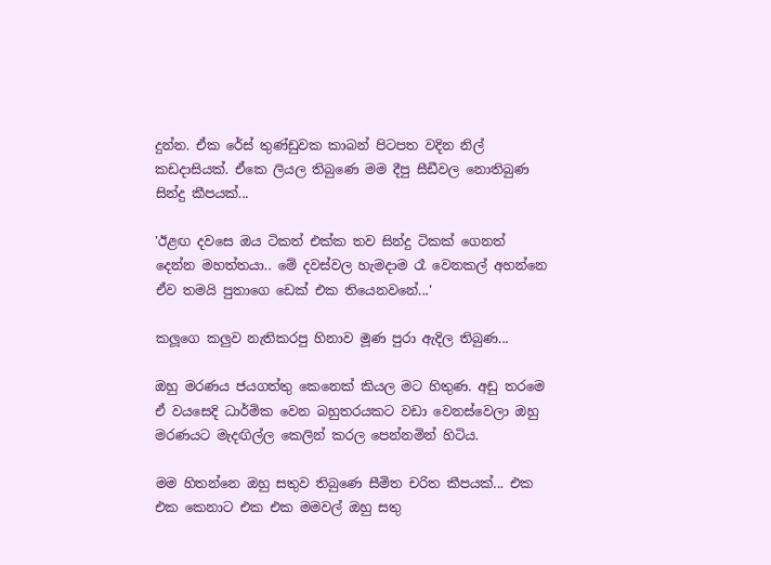දුන්න. ඒක රේස් තුණ්ඩුවක කාබන් පිටපත වදින නිල් කඩදාසියක්. ඒකෙ ලියල තිබුණෙ මම දීපු සීඩීවල නොතිබුණ සින්දු කීපයක්...

'ඊළඟ දවසෙ ඔය ටිකත් එක්ක තව සින්දු ටිකක් ගෙනත් දෙන්න මහත්තයා.. මේ දවස්වල හැමදාම රෑ වෙනකල් අහන්නෙ ඒව තමයි පුතාගෙ ඩෙක් එක තියෙනවනේ...'

කලූගෙ කලුව නැතිකරපු හිනාව මූණ පුරා ඇදිල තිබුණ...

ඔහු මරණය ජයගත්තු කෙනෙක් කියල මට හිතුණ. අඩු තරමෙ ඒ වයසෙදි ධාර්මික වෙන බහුතරයකට වඩා වෙනස්වෙලා ඔහු මරණයට මැදඟිල්ල කෙලින් කරල පෙන්නමින් හිටිය.

මම හිතන්නෙ ඔහු සතුව තිබුණෙ සීමිත චරිත කීපයක්... එක එක කෙනාට එක එක මමවල් ඔහු සතු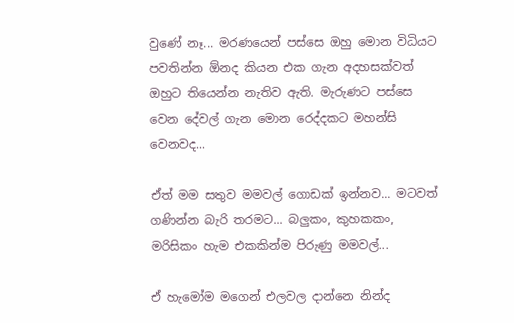වුණේ නෑ... මරණයෙන් පස්සෙ ඔහු මොන විධියට පවතින්න ඕනද කියන එක ගැන අදහසක්වත් ඔහුට තියෙන්න නැතිව ඇති. මැරුණට පස්සෙ වෙන දේවල් ගැන මොන රෙද්දකට මහන්සි වෙනවද...

ඒත් මම සතුව මමවල් ගොඩක් ඉන්නව... මටවත් ගණින්න බැරි තරමට... බලුකං, කුහකකං, මරිසිකං හැම එකකින්ම පිරුණු මමවල්...

ඒ හැමෝම මගෙන් එලවල දාන්නෙ නින්ද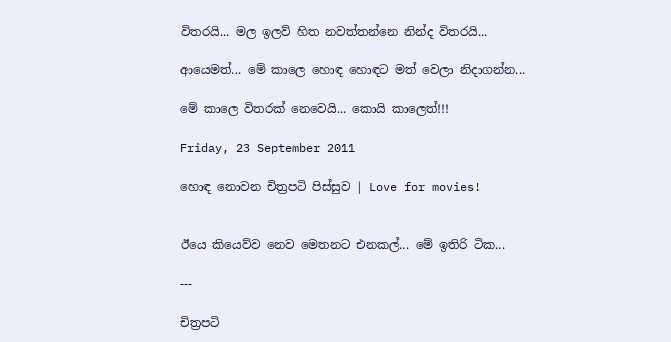විතරයි... මල ඉලව් හිත නවත්තන්නෙ නින්ද විතරයි...

ආයෙමත්... මේ කාලෙ හොඳ හොඳට මත් වෙලා නිදාගන්න...

මේ කාලෙ විතරක් නෙවෙයි... කොයි කාලෙත්!!!

Friday, 23 September 2011

හොඳ නොවන චිත්‍රපටි පිස්සුව | Love for movies!


ඊයෙ කියෙව්ව නෙව මෙතනට එනකල්... මේ ඉතිරි ටික...

---

චිත්‍රපටි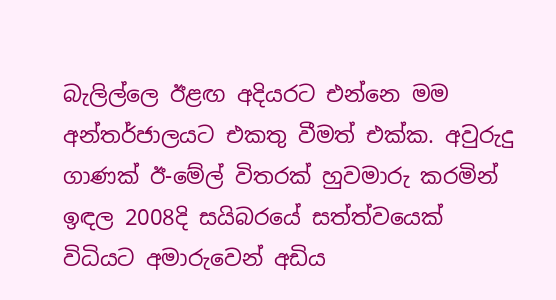බැලිල්ලෙ ඊළඟ අදියරට එන්නෙ මම අන්තර්ජාලයට එකතු වීමත් එක්ක. අවුරුදු ගාණක් ඊ-මේල් විතරක් හුවමාරු කරමින් ඉඳල 2008දි සයිබරයේ සත්ත්වයෙක් විධියට අමාරුවෙන් අඩිය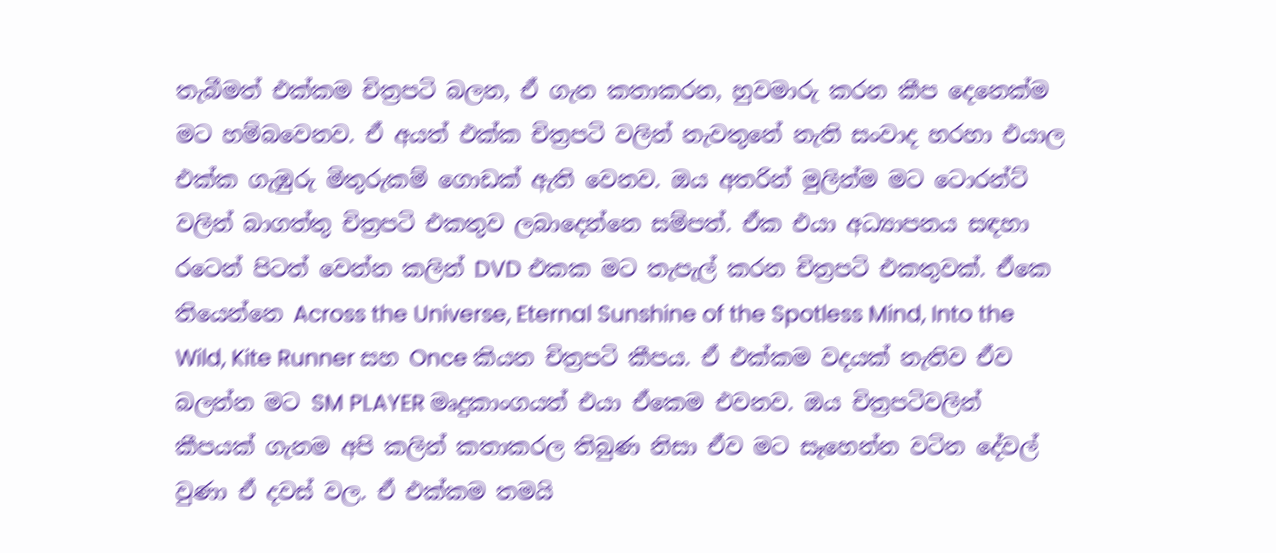තැබීමත් එක්කම චිත්‍රපටි බලන, ඒ ගැන කතාකරන, හුවමාරු කරන කීප දෙනෙක්ම මට හම්බවෙනව. ඒ අයත් එක්ක චිත්‍රපටි වලින් නැවතුනේ නැති සංවාද හරහා එයාල එක්ක ගැඹුරු මිතුරුකම් ගොඩක් ඇති වෙනව. ඔය අතරින් මුලින්ම මට ටොරන්ට් වලින් බාගත්තු චිත්‍රපටි එකතුව ලබාදෙන්නෙ සම්පත්. ඒක එයා අධ්‍යාපනය සඳහා රටෙන් පිටත් වෙන්න කලින් DVD එකක මට තැපැල් කරන චිත්‍රපටි එකතුවක්. ඒකෙ තියෙන්නෙ Across the Universe, Eternal Sunshine of the Spotless Mind, Into the Wild, Kite Runner සහ Once කියන චිත්‍රපටි කීපය. ඒ එක්කම වදයක් නැතිව ඒව බලන්න මට SM PLAYER මෘදුකාංගයත් එයා ඒකෙම එවනව. ඔය චිත්‍රපටිවලින් කීපයක් ගැනම අපි කලින් කතාකරල තිබුණ නිසා ඒව මට සෑහෙන්න වටින දේවල් වුණා ඒ දවස් වල. ඒ එක්කම තමයි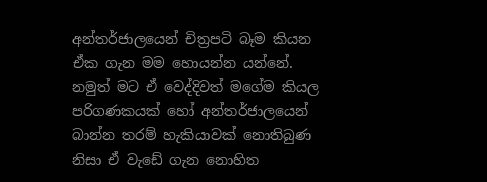අන්තර්ජාලයෙන් චිත්‍රපටි බෑම කියන ඒක ගැන මම හොයන්න යන්නේ. නමුත් මට ඒ වෙද්දිවත් මගේම කියල පරිගණකයක් හෝ අන්තර්ජාලයෙන් බාන්න තරම් හැකියාවක් නොතිබුණ නිසා ඒ වැඩේ ගැන නොහිත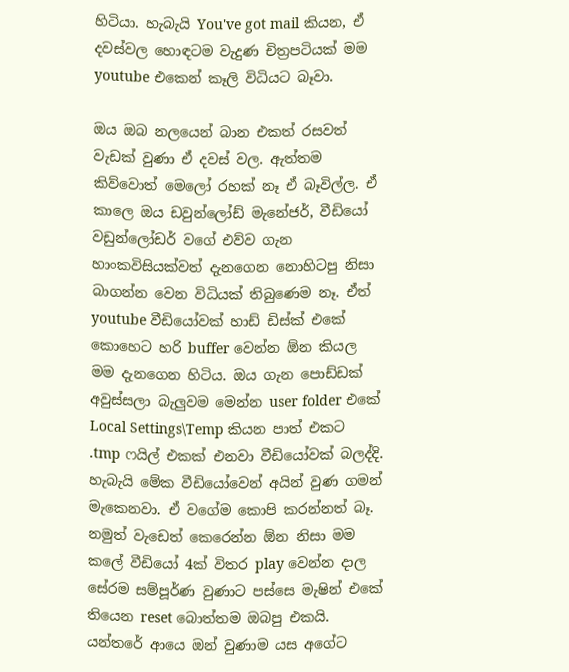හිටියා. හැබැයි You've got mail කියන, ඒ දවස්වල හොඳටම වැදුණ චිත්‍රපටියක් මම youtube එකෙන් කෑලි විධියට බෑවා.

ඔය ඔබ නලයෙන් බාන එකත් රසවත් වැඩක් වුණා ඒ දවස් වල. ඇත්තම කිව්වොත් මෙලෝ රහක් නෑ ඒ බෑවිල්ල. ඒ කාලෙ ඔය ඩවුන්ලෝඩ් මැනේජර්, වීඩියෝ වඩුන්ලෝඩර් වගේ එව්ව ගැන හාංකවිසියක්වත් දැනගෙන නොහිටපු නිසා බාගන්න වෙන විධියක් තිබුණෙම නෑ. ඒත් youtube වීඩියෝවක් හාඩ් ඩිස්ක් එකේ කොහෙට හරි buffer වෙන්න ඕන කියල මම දැනගෙන හිටිය. ඔය ගැන පොඩ්ඩක් අවුස්සලා බැලුවම මෙන්න user folder එකේ Local Settings\Temp කියන පාත් එකට .tmp ෆයිල් එකක් එනවා වීඩියෝවක් බලද්දි. හැබැයි මේක වීඩියෝවෙන් අයින් වුණ ගමන් මැකෙනවා. ඒ වගේම කොපි කරන්නත් බෑ. නමුත් වැඩෙත් කෙරෙන්න ඕන නිසා මම කලේ වීඩියෝ 4ක් විතර play වෙන්න දාල සේරම සම්පූර්ණ වුණාට පස්සෙ මැෂින් එකේ තියෙන reset බොත්තම ඔබපු එකයි. යන්තරේ ආයෙ ඔන් වුණාම යස අගේට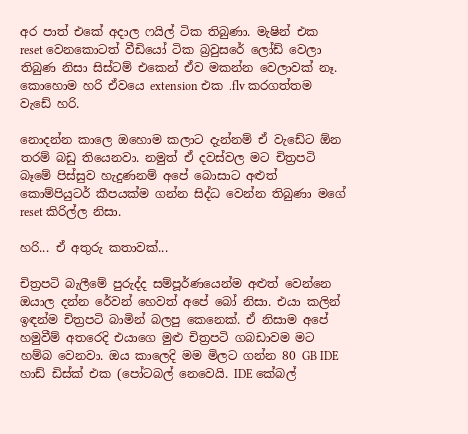අර පාත් එකේ අදාල ෆයිල් ටික තිබුණා. මැෂින් එක reset වෙනකොටත් වීඩියෝ ටික බ්‍රවුසරේ ලෝඩ් වෙලා තිබුණ නිසා සිස්ටම් එකෙන් ඒව මකන්න වෙලාවක් නෑ. කොහොම හරි ඒවයෙ extension එක .flv කරගත්තම වැඩේ හරි.

නොදන්න කාලෙ ඔහොම කලාට දැන්නම් ඒ වැඩේට ඕන තරම් බඩු තියෙනවා. නමුත් ඒ දවස්වල මට චිත්‍රපටි බෑමේ පිස්සුව හැදුණනම් අපේ බොසාට අළුත් කොම්පියුටර් කීපයක්ම ගන්න සිද්ධ වෙන්න තිබුණා මගේ reset කිරිල්ල නිසා.

හරි... ඒ අතුරු කතාවක්...

චිත්‍රපටි බැලීමේ පුරුද්ද සම්පූර්ණයෙන්ම අළුත් වෙන්නෙ ඔයාල දන්න රේවන් හෙවත් අපේ බෝ නිසා. එයා කලින් ඉඳන්ම චිත්‍රපටි බාමින් බලපු කෙනෙක්. ඒ නිසාම අපේ හමුවීම් අතරෙදි එයාගෙ මුළු චිත්‍රපටි ගබඩාවම මට හම්බ වෙනවා. ඔය කාලෙදි මම මිලට ගන්න 80 GB IDE හාඩ් ඩිස්ක් එක (පෝටබල් නෙවෙයි. IDE කේබල්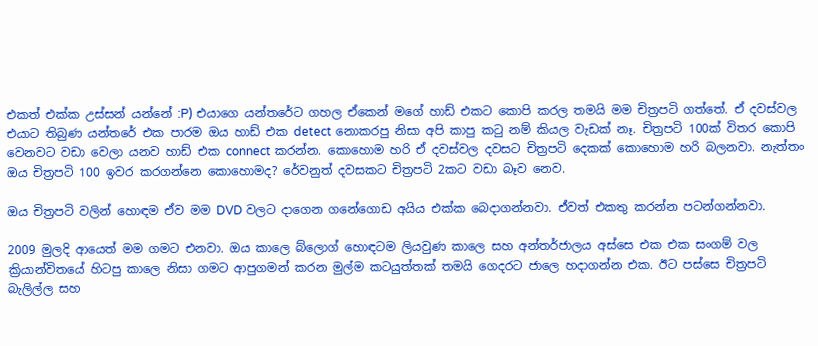එකත් එක්ක උස්සන් යන්නේ :P) එයාගෙ යන්තරේට ගහල ඒකෙන් මගේ හාඩ් එකට කොපි කරල තමයි මම චිත්‍රපටි ගත්තේ. ඒ දවස්වල එයාට තිබු‍ණ යන්තරේ එක පාරම ඔය හාඩ් එක detect නොකරපු නිසා අපි කාපු කටු නම් කියල වැඩක් නෑ. චිත්‍රපටි 100ක් විතර කොපි වෙනවට වඩා වෙලා යනව හාඩ් එක connect කරන්න. කොහොම හරි ඒ දවස්වල දවසට චිත්‍රපටි දෙකක් කොහොම හරි බලනවා. නැත්තං ඔය චිත්‍රපටි 100 ඉවර කරගන්නෙ කොහොමද? රේවනුත් දවසකට චිත්‍රපටි 2කට වඩා බෑව නෙව.

ඔය චිත්‍රපටි වලින් හොඳම ඒව මම DVD වලට දාගෙන ගනේගොඩ අයිය එක්ක බෙදාගන්නවා. එ‍්වත් එකතු කරන්න පටන්ගන්නවා.

2009 මුලදි ආයෙත් මම ගමට එනවා. ඔය කාලෙ බ්ලොග් හොඳටම ලියවුණ කාලෙ සහ අන්තර්ජාලය අස්සෙ එක එක සංගම් වල ක්‍රියාන්විතයේ හිටපු කාලෙ නිසා ගමට ආපුගමන් කරන මුල්ම කටයුත්තක් තමයි ගෙදරට ජාලෙ හදාගන්න එක. ඊට පස්සෙ චිත්‍රපටි බැලිල්ල සහ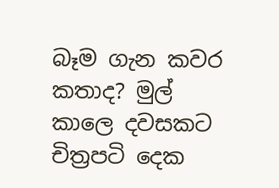බෑම ගැන කවර කතාද? මුල් කාලෙ දවසකට චිත්‍රපටි දෙක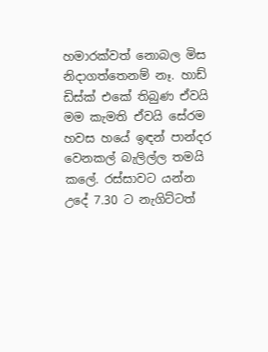හමාරක්වත් නොබල මිස නිදා‍ගත්තෙනම් නෑ. හාඩ් ඩිස්ක් එකේ තිබුණ ඒවයි මම කැමති ඒවයි සේරම හවස හයේ ඉඳන් පාන්දර වෙනකල් බැලිල්ල තමයි කලේ. රස්සාවට යන්න උදේ 7.30 ට නැගිට්ටත්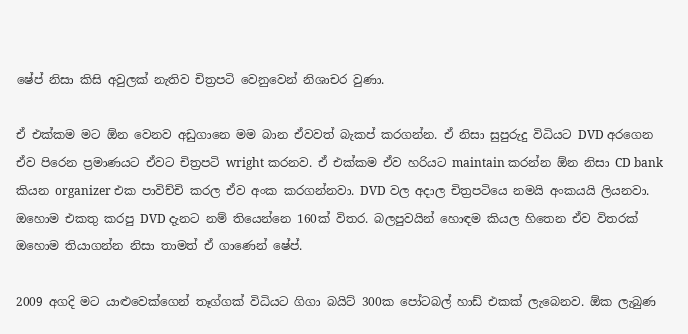ෂේප් නිසා කිසි අවුලක් නැතිව චිත්‍රපටි වෙනුවෙන් නිශාචර වුණා.

ඒ එක්කම මට ඕන වෙනව අඩුගානෙ මම බාන ඒවවත් බැකප් කරගන්න. ඒ නිසා සුපුරුදු විධියට DVD අරගෙන ඒව පිරෙන ප්‍රමාණයට ඒවට චිත්‍රපටි wright කරනව. ඒ එක්කම ඒව හරියට maintain කරන්න ඕන නිසා CD bank කියන organizer එක පාවිච්චි කරල ඒව අංක කරගන්නවා. DVD වල අදාල චිත්‍රපටියෙ නමයි අංකයයි ලියනවා. ඔහොම එකතු කරපු DVD දැනට නම් තියෙන්නෙ 160ක් විතර. බලපුවයින් හොඳම කියල හිතෙන ඒව විතරක් ඔහොම තියාගන්න නිසා තාමත් ඒ ගාණෙන් ෂේප්.

2009 අගදි මට යාළුවෙක්ගෙන් තෑග්ගක් විධියට ගිගා බයිට් 300ක පෝටබල් හාඩ් එකක් ලැබෙනව. ඕක ලැබුණ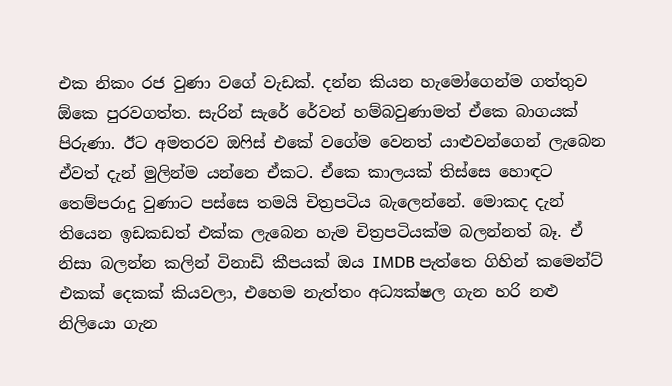එක නිකං රජ වුණා වගේ වැඩක්. දන්න කියන හැමෝගෙන්ම ගත්තුව ඕකෙ පුරවගත්ත. සැරින් සැරේ රේවන් හම්බවුණාමත් ඒකෙ බාගයක් පිරුණා. ඊට අමතරව ඔෆිස් එකේ වගේම වෙනත් යාළුවන්ගෙන් ලැබෙන ඒවත් දැන් මුලින්ම යන්නෙ ඒකට. ඒකෙ කාලයක් තිස්සෙ හොඳට තෙම්පරාදු වුණාට පස්සෙ තමයි චිත්‍රපටිය බැලෙන්නේ. මොකද දැන් තියෙන ඉඩකඩත් එක්ක ලැබෙන හැම චිත්‍රපටියක්ම බලන්නත් බෑ. ඒ නිසා බලන්න කලින් විනාඩි කීපයක් ඔය IMDB පැත්තෙ ගිහින් කමෙන්ට් එකක් දෙකක් කියවලා, එහෙම නැත්තං අධ්‍යක්ෂල ගැන හරි නළු නිලියො ගැන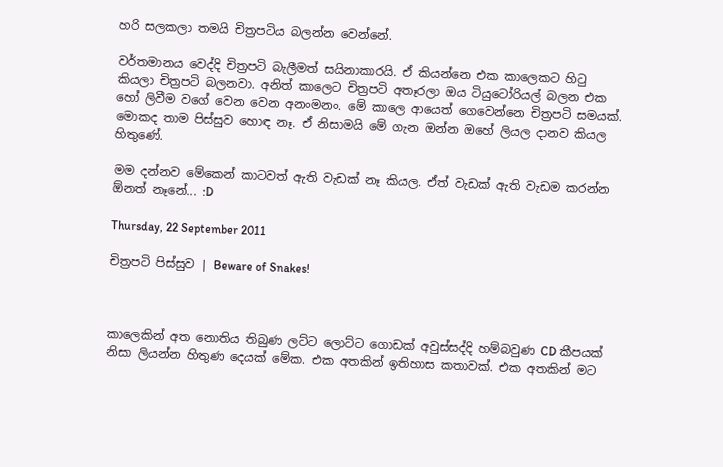හරි සලකලා තමයි චිත්‍රපටිය බලන්න වෙන්නේ.

වර්තමානය වෙද්දි චිත්‍රපටි බැලීමත් සයිනාකාරයි. ඒ කියන්නෙ එක කාලෙකට හිටු කියලා චිත්‍රපටි බලනවා. අනිත් කාලෙට චිත්‍රපටි අතෑරලා ඔය ටියුටෝරියල් බලන එක හෝ ලිවීම වගේ වෙන වෙන අනංමනං. මේ කාලෙ ආයෙත් ගෙවෙන්නෙ චිත්‍රපටි සමයක්. මොකද තාම පිස්සුව හොඳ නෑ. ඒ නිසාමයි මේ ගැන ඔන්න ඔහේ ලියල දානව කියල හිතුණේ.

මම දන්නව මේකෙන් කාටවත් ඇති වැඩක් නෑ කියල. ඒත් වැඩක් ඇති වැඩම කරන්න ඕනත් නෑනේ... :D

Thursday, 22 September 2011

චිත්‍රපටි පිස්සුව | Beware of Snakes!



කාලෙකින් අත නොතිය තිබුණ ලට්ට ලොට්ට ගොඩක් අවුස්සද්දි හම්බවුණ CD කීපයක් නිසා ලියන්න හිතුණ දෙයක් මේක. එක අතකින් ඉතිහාස කතාවක්. එක අතකින් මට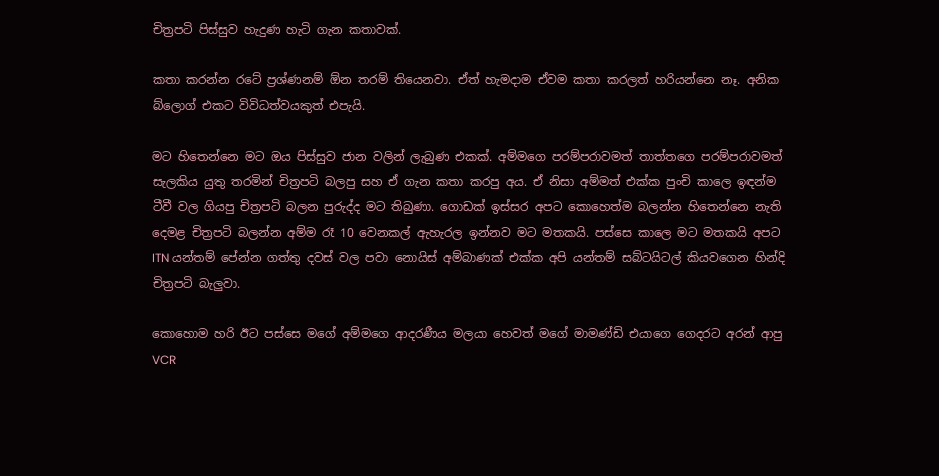චිත්‍රපටි පිස්සුව හැදුණ හැටි ගැන කතාවක්.

කතා කරන්න රටේ ප්‍රශ්ණනම් ඕන තරම් තියෙනවා. ඒත් හැමදාම ඒවම කතා කරලත් හරියන්නෙ නෑ. අනික බ්ලොග් එකට විවිධත්වයකුත් එපැයි.

මට හිතෙන්නෙ මට ඔය පිස්සුව ජාන වලින් ලැබුණ එකක්. අම්මගෙ පරම්පරාවමත් තාත්තගෙ පරම්පරාවමත් සැලකිය යුතු තරමින් චිත්‍රපටි බලපු සහ ඒ ගැන කතා කරපු අය. ඒ නිසා අම්මත් එක්ක පුංචි කාලෙ ඉඳන්ම ටීවී වල ගියපු චිත්‍රපටි බලන පුරුද්ද මට තිබුණා. ගොඩක් ඉස්සර අපට කොහෙත්ම බලන්න හිතෙන්නෙ නැති දෙමළ චිත්‍රපටි බලන්න අම්ම රෑ 10 වෙනකල් ඇහැරල ඉන්නව මට මතකයි. පස්සෙ කාලෙ මට මතකයි අපට ITN යන්තම් පේන්න ගත්තු දවස් වල පවා ‍නොයිස් අම්බාණක් එක්ක අපි යන්තම් සබ්ටයිටල් කියවගෙන හින්දි චිත්‍රපටි බැලුවා.

කොහොම හරි ඊට පස්සෙ මගේ අම්මගෙ ආදරණීය මලයා හෙවත් මගේ මාමණ්ඩි එයාගෙ ගෙදරට අරන් ආපු VCR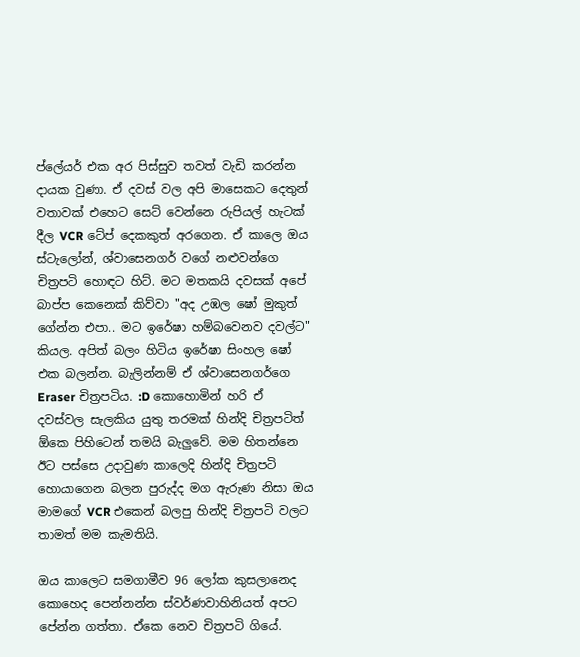ප්ලේයර් එක අර පිස්සුව තවත් වැඩි කරන්න දායක ‍වුණා. ඒ දවස් වල අපි මාසෙකට දෙතුන් වතාවක් එහෙට සෙට් වෙන්නෙ රුපියල් හැටක් දීල VCR ටේප් දෙකකුත් අරගෙන. ඒ කාලෙ ඔය ස්ටැලෝන්, ශ්වාසෙනගර් වගේ නළුවන්ගෙ චිත්‍රපටි හොඳට හිට්. මට මතකයි දවසක් අපේ බාප්ප කෙනෙක් කිව්වා "අද උඹල ෂෝ මුකුත් ගේන්න එපා.. මට ඉරේෂා හම්බවෙනව දවල්ට" කියල. අපිත් බලං හිටිය ඉරේෂා සිංහල ෂෝ එක බලන්න. බැලින්නම් ඒ ශ්වාසෙනගර්ගෙ Eraser චිත්‍රපටිය. :D කොහොමින් හරි ඒ දවස්වල සැලකිය යුතු තරමක් හින්දි චිත්‍රපටිත් ඕකෙ පිහිටෙන් තමයි බැලුවේ. මම හිතන්නෙ ඊට පස්සෙ උදාවුණ කාලෙදි හින්දි චිත්‍රපටි හොයාගෙන බලන පුරුද්ද මග ඇරුණ නිසා ඔය මාමගේ VCR එකෙන් බලපු හින්දි චිත්‍රපටි වලට තාමත් මම කැමතියි.

ඔය කාලෙට සමගාමීව 96 ලෝක කුසලානෙද කොහෙද පෙන්නන්න ස්වර්ණවාහිනියත් අපට පේන්න ගත්තා. ඒකෙ නෙව චිත්‍රපටි ගියේ.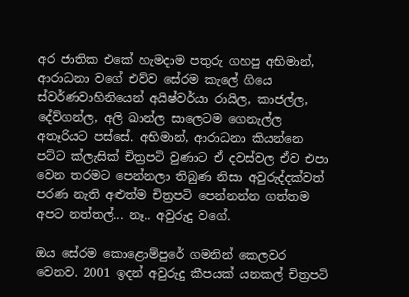අර ජාතික එකේ හැමදාම පතුරු ගහපු අභිමාන්, ආරාධනා වගේ එව්ව සේරම කැලේ ගියෙ ස්වර්ණවාහිනියෙන් අයිෂ්වර්යා රායිල, කාජල්ල, දේව්ගන්ල, අලි ඛාන්ල සාලෙටම ගෙනැල්ල අතෑරියට පස්සේ. අභිමාන්, ආරාධනා කියන්නෙ පට්ට ක්ලැසික් චිත්‍රපටි වුණාට ඒ දවස්වල ඒව එපා වෙන තරමට පෙන්නලා තිබුණ නිසා අවුරුද්දක්වත් පරණ නැති අළුත්ම චිත්‍රපටි ‍පෙන්නන්න ගත්තම අපට නත්තල්... නෑ.. අවුරුදු වගේ.

ඔය සේරම කොළොම්පුරේ ගමනින් කෙලවර වෙනව. 2001 ඉදන් අවුරුදු කීපයක් යනකල් චිත්‍රපටි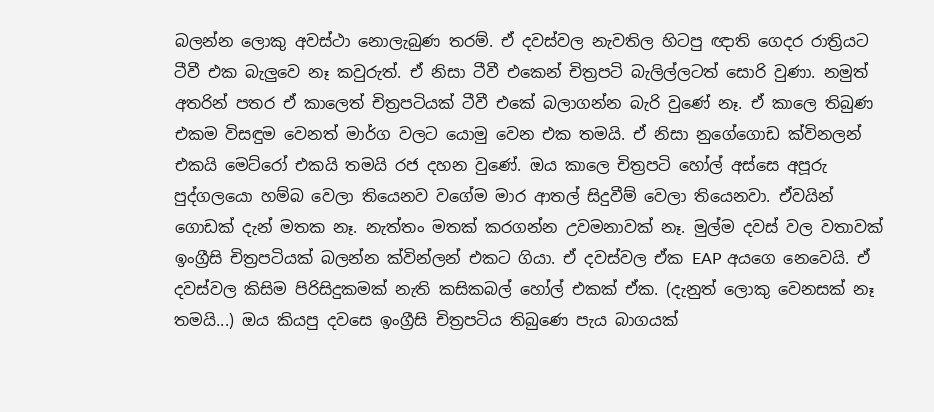බලන්න ලොකු අවස්ථා නොලැබුණ තරම්. ඒ දවස්වල නැවතිල හිටපු ඥාති ගෙදර රාත්‍රියට ටීවී එක බැලුවෙ නෑ කවුරුත්. ඒ නිසා ටීවී එකෙන් චිත්‍රපටි බැලිල්ලටත් සොරි වුණා. නමුත් අතරින් පතර ඒ කාලෙත් චිත්‍රපටියක් ටීවී එකේ බලාගන්න බැරි වුණේ නෑ. ඒ කාලෙ තිබුණ එකම විසඳුම වෙනත් මාර්ග වලට යොමු වෙන එක තමයි. ඒ නිසා නුගේගොඩ ක්විනලන් එකයි මෙට්රෝ එකයි තමයි රජ දහන වුණේ. ඔය කාලෙ චිත්‍රපටි හෝල් අස්සෙ අපූරු පුද්ගලයො හම්බ වෙලා තියෙනව වගේම මාර ආතල් සිදුවීම් වෙලා තියෙනවා. ඒවයින් ගොඩක් දැන් මතක නෑ. නැත්තං මතක් කරගන්න උවමනාවක් නෑ. මුල්ම දවස් වල වතාවක් ඉංග්‍රීසි චිත්‍රපටියක් බලන්න ක්වින්ලන් එකට ගියා. ඒ දවස්වල ඒක EAP අයගෙ නෙවෙයි. ඒ දවස්වල කිසිම පිරිසිදුකමක් නැති කසිකබල් හෝල් එකක් ඒක. (දැනුත් ලොකු වෙනසක් නෑ තමයි...) ඔය කියපු දවසෙ ඉංග්‍රීසි චිත්‍රපටිය තිබුණෙ පැය බාගයක්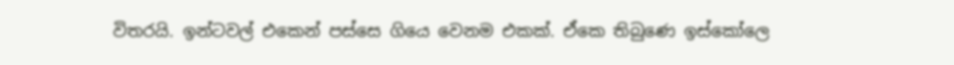විතරයි. ඉන්ටවල් එකෙන් පස්සෙ ගියෙ වෙනම එකක්. ඒකෙ තිබුණෙ ඉස්කෝලෙ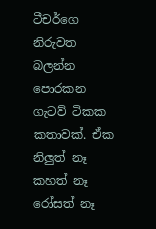ටීචර්ගෙ නිරුවත බලන්න පොරකන ගැටව් ටිකක කතාවක්. ඒක නිලුත් නෑ කහත් නෑ රෝසත් නෑ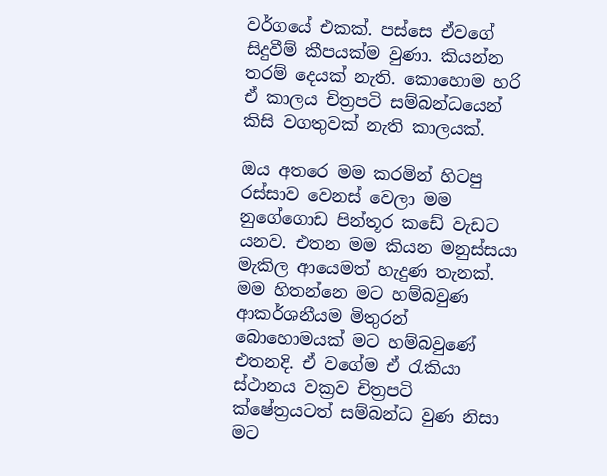වර්ගයේ එකක්. පස්සෙ ඒවගේ සිදුවීම් කීපයක්ම වුණා. කියන්න තරම් දෙයක් නැති. කොහොම හරි ඒ කාලය චිත්‍රපටි සම්බන්ධයෙන් කිසි වගතුවක් නැති කාලයක්.

ඔය අතරෙ මම කරමින් හිටපු රස්සාව වෙනස් වෙලා මම නුගේගොඩ පින්තූර කඩේ වැඩට යනව. එතන මම කියන මනුස්සයා මැකිල ආයෙමත් හැදුණ තැනක්. මම හිතන්නෙ මට හම්බවුණ ආකර්ශනීයම මිතුරන් බොහොමයක් මට හම්බවුණේ එතනදි. ඒ වගේම ඒ රැකියා ස්ථානය වක්‍රව චිත්‍රපටි ක්ෂේත්‍රයටත් සම්බන්ධ වුණ නිසා මට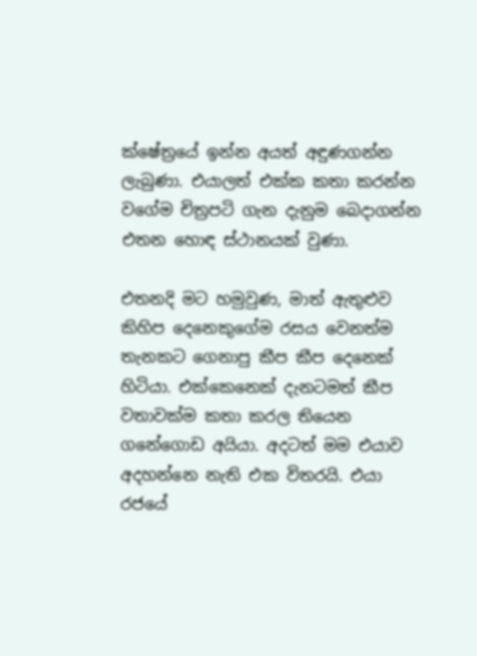ක්ෂේත්‍රයේ ඉන්න අයත් අඳුණගන්න ලැබුණා. එයාලත් එක්ක කතා කරන්න වගේම චිත්‍රපටි ගැන දැනුම බෙදාගන්න එතන හොඳ ස්ථානයක් වුණා.

එතනදි මට හමුවුණ, මාත් ඇතුළුව කිහිප දෙනෙකුගේම රසය වෙනත්ම තැනකට ගෙනාපු කීප කීප දෙනෙක් හිටියා. එක්කෙනෙක් දැනටමත් කීප වතාවක්ම කතා කරල තියෙන ගනේගොඩ අයියා. අදටත් මම එයාව අදහන්නෙ නැති එක විතරයි. එයා රජයේ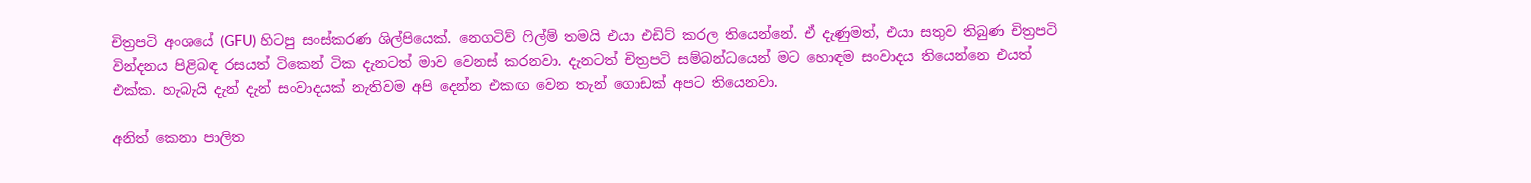චිත්‍රපටි අංශයේ (GFU) හිටපු සංස්කරණ ශිල්පියෙක්. නෙගටිව් ෆිල්ම් තමයි එයා එඩිට් කරල තියෙන්නේ. ඒ දැණුමත්, එයා සතුව තිබුණ චිත්‍රපටි වින්දනය පිළිබඳ රසයත් ටිකෙන් ටික දැනටත් මාව වෙනස් කරනවා. දැනටත් චිත්‍රපටි සම්බන්ධයෙන් මට හොඳම සංවාදය තියෙන්නෙ එයත් එක්ක. හැබැයි දැන් දැන් සංවාදයක් නැතිවම අපි දෙන්න එකඟ වෙන තැන් ගොඩක් අපට තියෙනවා.

අනිත් කෙනා පාලිත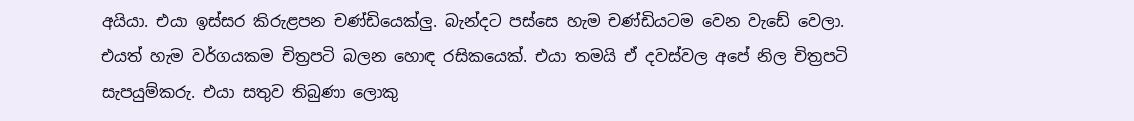අයියා. එයා ඉස්සර කිරුළපන චණ්ඩියෙක්ලු. බැන්දට පස්සෙ හැම චණ්ඩියටම වෙන වැඩේ වෙලා. එයත් හැම වර්ගයකම චිත්‍රපටි බලන හොඳ රසිකයෙක්. එයා තමයි ඒ දවස්වල අපේ නිල චිත්‍රපටි සැපයුම්කරු. එයා සතුව තිබුණා ලොකු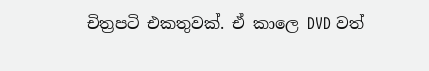චිත්‍රපටි එකතුවක්. ඒ කාලෙ DVD වත්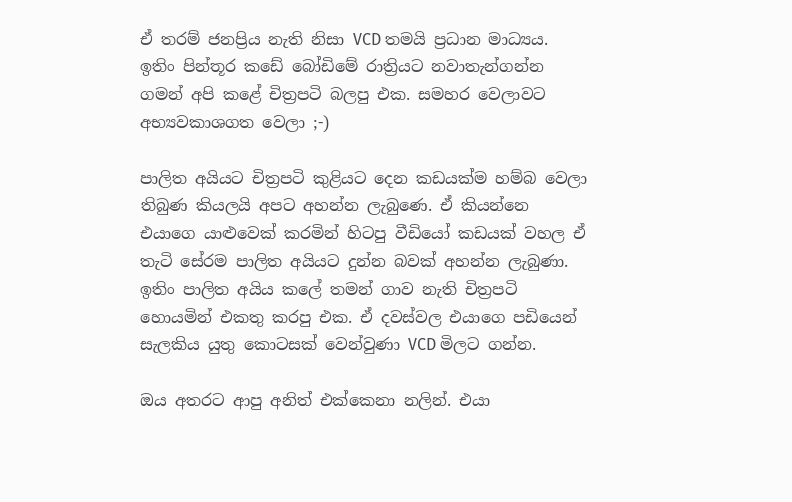ඒ තරම් ජනප්‍රිය නැති නිසා VCD තමයි ප්‍රධාන මාධ්‍යය. ඉතිං පින්තූර කඩේ බෝඩිමේ රාත්‍රි‍යට නවාතැන්ගන්න ගමන් අපි කළේ චිත්‍රපටි බලපු එක. සමහර වෙලාවට අභ්‍යවකාශගත වෙලා ;-)

පාලිත අයියට චිත්‍රපටි කුළියට දෙන කඩයක්ම හම්බ වෙලා තිබුණ කියලයි අපට අහන්න ලැබුණෙ. ඒ කියන්නෙ එයාගෙ යාළුවෙක් කරමින් හිටපු වීඩියෝ කඩයක් වහල ඒ තැටි සේරම පාලිත අයියට දුන්න බවක් අහන්න ලැබුණා. ඉතිං පාලිත අයිය කලේ තමන් ගාව නැති චිත්‍රපටි හොයමින් එකතු කරපු එක. ඒ දවස්වල එයාගෙ පඩියෙන් සැලකිය යුතු කොටසක් වෙන්වුණා VCD මිලට ගන්න.

ඔය අතරට ආපු අනිත් එක්කෙනා නලින්. එයා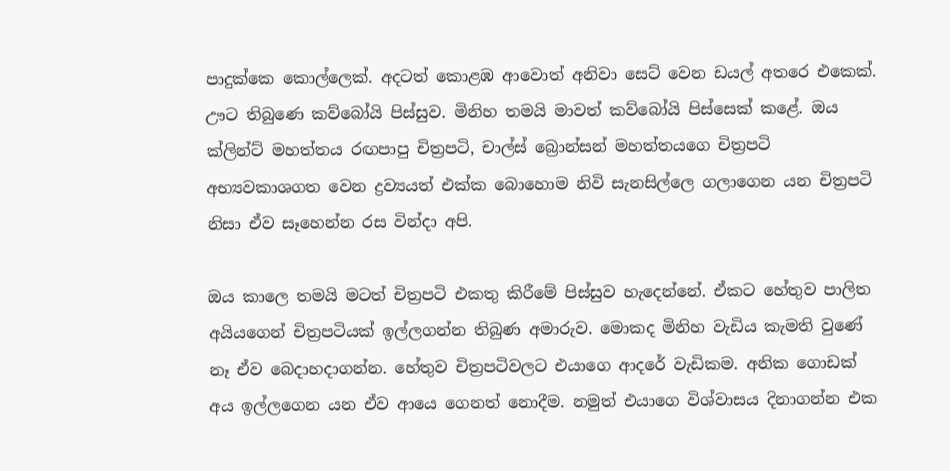පාදුක්කෙ කොල්ලෙක්. අදටත් කොළඹ ආවොත් අනිවා සෙට් වෙන ඩයල් අතරෙ එකෙක්. ඌට තිබුණෙ කව්බෝයි පිස්සුව. මිනිහ තමයි මාවත් කව්බෝයි පිස්සෙක් කළේ. ඔය ක්ලින්ට් මහත්තය රඟපාපු චිත්‍රපටි, චාල්ස් ‍බ්‍රොන්සන් මහත්තයගෙ චිත්‍රපටි අභ්‍යවකාශගත වෙන ද්‍රව්‍යයත් එක්ක බොහොම නිවි සැනසිල්ලෙ ගලාගෙන යන චිත්‍රපටි නිසා ඒව සෑහෙන්න රස වින්දා අපි.

ඔය කාලෙ තමයි මටත් චිත්‍රපටි එකතු කිරීමේ පිස්සුව හැදෙන්නේ. ඒකට හේතුව පාලිත අයියගෙන් චිත්‍රපටියක් ඉල්ලගන්න තිබුණ අමාරුව. මොකද මිනිහ වැඩිය කැමති වුණේ නෑ ඒව බෙදාහදාගන්න. හේතුව චිත්‍රපටිවලට එයාගෙ ආදරේ වැඩිකම. අනික ගොඩක් අය ඉල්ලගෙන යන ඒව ආයෙ ගෙනත් නොදීම. නමුත් එයාගෙ විශ්වාසය දිනාගන්න එක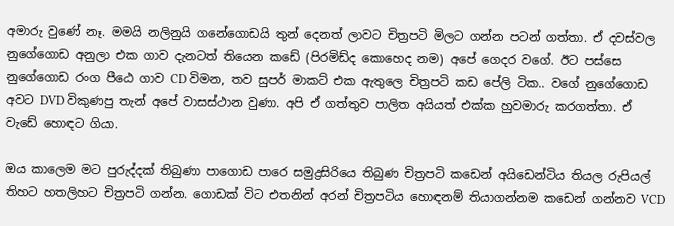අමාරු වුණේ නෑ. මමයි නලිනුයි ගනේගොඩයි තුන් දෙනත් ලාවට චිත්‍රපටි මිලට ගන්න පටන් ගත්තා. ඒ දවස්වල නුගේගොඩ අනුලා එක ගාව දැනටත් තියෙන කඩේ (පිරමිඩ්ද කොහෙද නම) අපේ ගෙදර වගේ. ඊට පස්සෙ නුගේගොඩ රංග පීඨෙ ගාව CD විමන, තව සුපර් මාකට් එක ඇතුලෙ චිත්‍රපටි කඩ පේලි ටික.. වගේ නුගේගොඩ අවට DVD විකුණපු තැන් අපේ වාසස්ථාන වුණා. අපි ඒ ගත්තුව පාලිත අයියත් එක්ක හුවමාරු කරගත්තා. ඒ වැඩේ හොඳට ගියා.

ඔය කාලෙම මට පුරුද්දක් තිබුණා පාගොඩ පාරෙ සමුද්‍රසිරියෙ තිබුණ චිත්‍රපටි කඩෙන් අයිඩෙන්ටිය තියල රුපියල් තිහට හතලිහට චිත්‍රපටි ගන්න. ගොඩක් විට එතනින් අරන් චිත්‍රපටිය හොඳනම් තියාගන්නම කඩෙන් ගන්නව VCD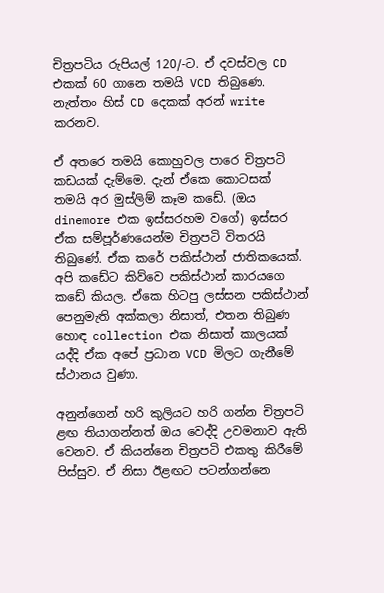චිත්‍රපටිය රුපියල් 120/-ට. ඒ දවස්වල CD එකක් 60 ගානෙ තමයි VCD තිබුණෙ. නැත්තං හිස් CD දෙකක් අරන් write කරනව.

ඒ අතරෙ තමයි කොහුවල පාරෙ චිත්‍රපටි කඩයක් දැම්මෙ. දැන් ඒකෙ කොටසක් තමයි අර මුස්ලිම් කෑම කඩේ. (ඔය dinemore එක ඉස්සරහම වගේ) ඉස්සර ඒක සම්පූර්ණයෙන්ම චිත්‍රපටි විතරයි තිබුණේ. ඒක කරේ පකිස්ථාන් ජාතිකයෙක්. අපි කඩේට කිව්වෙ පකිස්ථාන් කාරයගෙ කඩේ කියල. ඒකෙ හිටපු ලස්සන පකිස්ථාන් පෙනුමැති අක්කලා නිසාත්, එතන තිබුණ හොඳ collection එක නිසාත් කාලයක් යද්දි ඒක අපේ ප්‍රධාන VCD මිලට ගැනීමේ ස්ථානය වුණා.

අනුන්ගෙන් හරි කුලියට හරි ගන්න චිත්‍රපටි ළඟ තියාගන්නත් ඔය වෙද්දි උවමනාව ඇති වෙනව. ඒ කියන්නෙ චිත්‍රපටි එකතු කිරීමේ පිස්සුව. ඒ නිසා ඊළඟට පටන්ගන්නෙ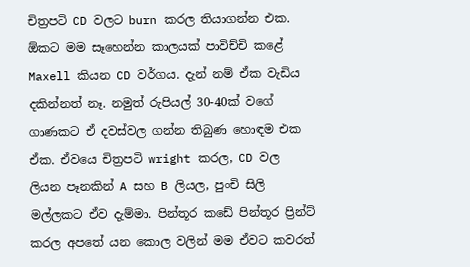චිත්‍රපටි CD වලට burn කරල තියාගන්න එක. ඕකට මම සෑහෙන්න කාලයක් පාවිච්චි කළේ Maxell කියන CD වර්ගය. දැන් නම් ඒක වැඩිය දකින්නත් නෑ. නමුත් රුපියල් 30-40ක් වගේ ගාණකට ඒ දවස්වල ගන්න තිබුණ හොඳම එක ඒක. ඒවයෙ චිත්‍රපටි wright කරල, CD වල ලියන පෑනකින් A සහ B ලියල, පුංචි සිලි මල්ලකට ඒව දැම්මා. පින්තූර කඩේ පින්තූර ප්‍රින්ට් කරල අපතේ යන කොල වලින් මම ඒවට කවරත්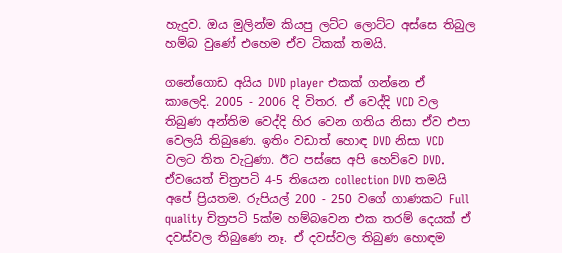හැදුව. ඔය මුලින්ම කියපු ලට්ට ලොට්ට අස්සෙ තිබුල හම්බ වුණේ එහෙම ඒව ටිකක් තමයි.

ගනේගොඩ අයිය DVD player එකක් ගන්නෙ ඒ කාලෙදි. 2005 - 2006 දි විතර. ඒ වෙද්දි VCD වල තිබුණ අන්තිම වෙද්දි හිර වෙන ගතිය නිසා ඒව එපා වෙලයි තිබුණෙ. ඉතිං වඩාත් හොඳ DVD නිසා VCD වලට තිත වැටුණා. ඊට පස්සෙ අපි හෙව්වෙ DVD. ඒවයෙත් චිත්‍රපටි 4-5 තියෙන collection DVD තමයි අපේ ප්‍රියතම. රුපියල් 200 - 250 වගේ ගාණකට Full quality චිත්‍රපටි 5ක්ම හම්බවෙන එක තරම් දෙයක් ඒ දවස්වල තිබුණෙ නෑ. ඒ දවස්වල තිබුණ හොඳම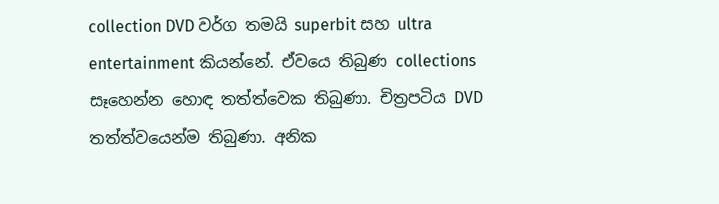collection DVD වර්ග තමයි superbit සහ ultra entertainment කියන්නේ. ඒවයෙ තිබුණ collections සෑහෙන්න හොඳ තත්ත්වෙක තිබුණා. චිත්‍රපටිය DVD තත්ත්වයෙන්ම තිබුණා. අනික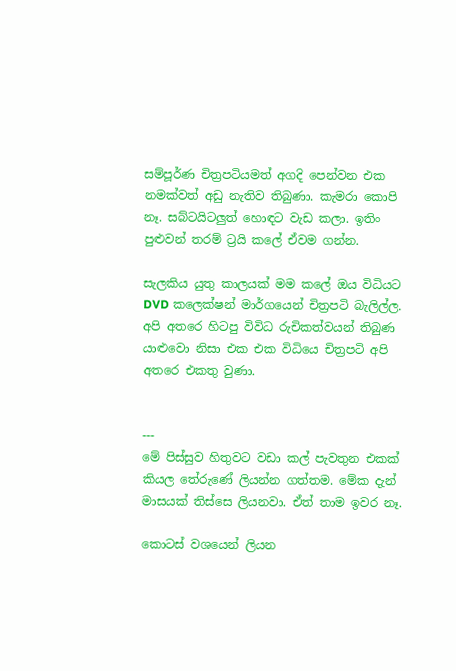සම්පූර්ණ චිත්‍රපටියමත් අගදි පෙන්වන එක නමක්වත් අඩු නැතිව තිබුණා. කැමරා කොපි නෑ. සබ්ටයිටලුත් හොඳට වැඩ කලා. ඉතිං පුළුවන් තරම් ට්‍රයි ‍කලේ ඒවම ගන්න.

සැලකිය යුතු කාලයක් මම කලේ ඔය විධියට DVD කලෙක්ෂන් මාර්ගයෙන් චිත්‍රපටි බැලිල්ල. අපි අතරෙ හිටපු විවිධ රුචිකත්වයන් තිබුණ යාළුවො නිසා එක එක විධියෙ චිත්‍රපටි අපි අතරෙ එකතු වුණා.


---
මේ පිස්සුව හිතුවට වඩා කල් පැවතුන එකක් කියල තේරුණේ ලියන්න ගත්තම. මේක දැන් මාසයක් තිස්සෙ ලියනවා. ඒත් තාම ඉවර නෑ.

කොටස් වශයෙන් ලියන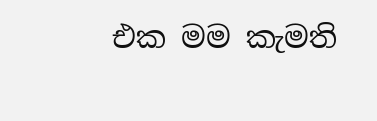එක මම කැමති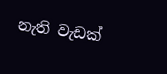නැති වැඩක්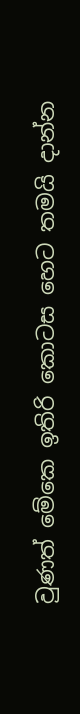වුණත් මේකෙ ඉතිරි කොටස හෙට තමයි දාන්න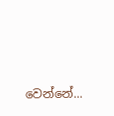වෙන්නේ...